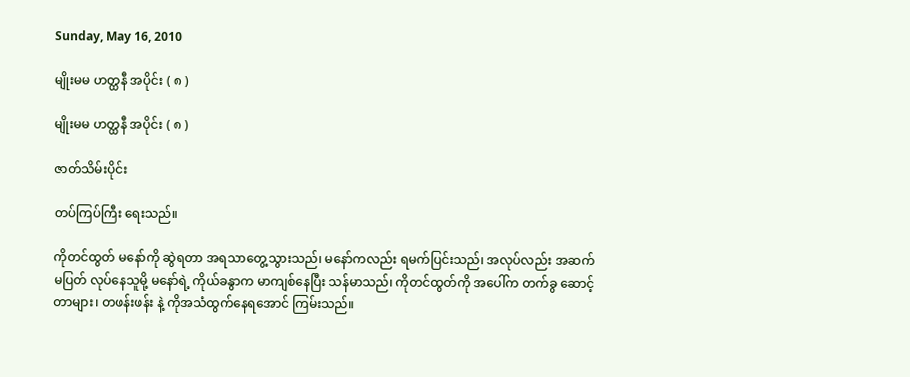Sunday, May 16, 2010

မျိုးမမ ဟတ္ထနီ အပိုင်း ( ၈ )

မျိုးမမ ဟတ္ထနီ အပိုင်း ( ၈ )

ဇာတ်သိမ်းပိုင်း

တပ်ကြပ်ကြီး ရေးသည်။

ကိုတင်ထွတ် မနော်ကို ဆွဲရတာ အရသာတွေ့သွားသည်၊ မနော်ကလည်း ရမက်ပြင်းသည်၊ အလုပ်လည်း အဆက်မပြတ် လုပ်နေသူမို့ မနော်ရဲ့ ကိုယ်ခနွာက မာကျစ်နေပြီး သန်မာသည်၊ ကိုတင်ထွတ်ကို အပေါ်က တက်ခွ ဆောင့်တာများ၊ တဖန်းဖန်း နဲ့ ကိုအသံထွက်နေရအောင် ကြမ်းသည်။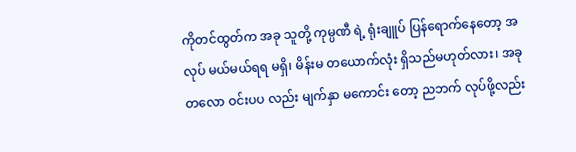ကိုတင်ထွတ်က အခု သူတို့ ကုမ္ပဏီ ရဲ့ ရုံးချူပ် ပြန်ရောက်နေတော့ အလုပ် မယ်မယ်ရရ မရှိ၊ မိန်းမ တယောက်လုံး ရှိသည်မဟုတ်လား၊ အခု တလော ဝင်းပပ လည်း မျက်နှာ မကောင်း တော့ ညဘက် လုပ်ဖို့လည်း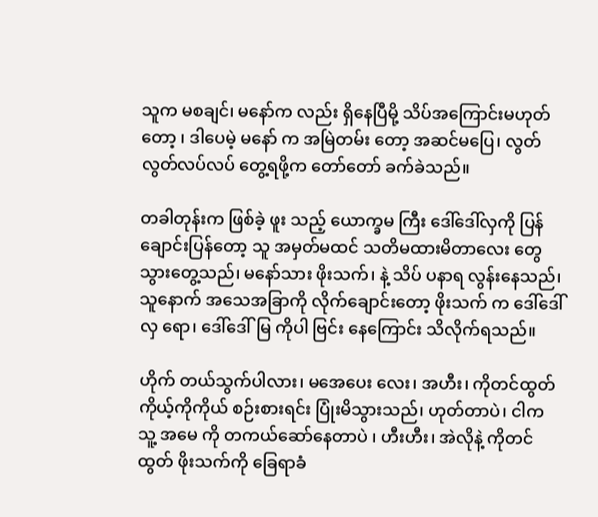သူက မစချင်၊ မနော်က လည်း ရှိနေပြီမို့ သိပ်အကြောင်းမဟုတ်တော့ ၊ ဒါပေမဲ့ မနော် က အမြဲတမ်း တော့ အဆင်မပြေ၊ လွတ်လွတ်လပ်လပ် တွေ့ရဖို့က တော်တော် ခက်ခဲသည်။

တခါတုန်းက ဖြစ်ခဲ့ ဖူး သည့် ယောက္ခမ ကြီး ဒေါ်ဒေါ်လှကို ပြန်ချောင်းပြန်တော့ သူ အမှတ်မထင် သတိမထားမိတာလေး တွေ သွားတွေ့သည်၊ မနော်သား ဖိုးသက်၊ နဲ့ သိပ် ပနာရ လွန်းနေသည်၊ သူနောက် အသေအခြာကို လိုက်ချောင်းတော့ ဖိုးသက် က ဒေါ်ဒေါ်လှ ရော၊ ဒေါ်ဒေါ်မြ ကိုပါ ဗြင်း နေကြောင်း သိလိုက်ရသည်။

ဟိုက် တယ်သွက်ပါလား၊ မအေပေး လေး၊ အဟီး၊ ကိုတင်ထွတ် ကိုယ့်ကိုကိုယ် စဉ်းစားရင်း ပြုံးမိသွားသည်၊ ဟုတ်တာပဲ၊ ငါက သူ့ အမေ ကို တကယ်ဆော်နေတာပဲ ၊ ဟီးဟီး၊ အဲလိုနဲ့ ကိုတင်ထွတ် ဖိုးသက်ကို ခြေရာခံ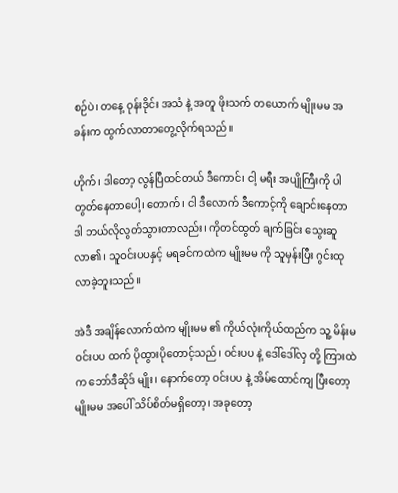စဉ်ပဲ၊ တနေ့ ဝုန်းဒိုင်း အသံ နဲ့ အတူ ဖိုးသက် တယောက် မျိုးမမ အခန်းက ထွက်လာတာတွေ့လိုက်ရသည်။

ဟိုက်၊ ဒါတော့ လွန်ပြီထင်တယ် ဒီကောင်၊ ငါ့ မရီး အပျိုကြီးကို ပါ တွတ်နေတာပေါ့၊ တောက်၊ ငါ ဒီလောက် ဒီကောင့်ကို ချောင်းနေတာ ဒါ ဘယ်လိုလွတ်သွားတာလည်း၊ ကိုတင်ထွတ် ချက်ခြင်း သွေးဆူလာ၏၊ သူဝင်းပပနှင့် မရခင်ကထဲက မျိုးမမ ကို သူမှန်းပြီး ဂွင်းထုလာခဲ့ဘူးသည်။

အဲဒီ အချိန်လောက်ထဲက မျိုးမမ ၏ ကိုယ်လုံးကိုယ်ထည်က သူ့ မိန်းမ ဝင်းပပ ထက် ပိုထွားပိုတောင့်သည်၊ ဝင်းပပ နဲ့ ဒေါ်ဒေါ်လှ တို့ ကြားထဲက ဘော်ဒီဆိုဒ် မျိုး၊ နောက်တော့ ဝင်းပပ နဲ့ အိမ်ထောင်ကျ ပြီးတော့ မျိုးမမ အပေါ် သိပ်စိတ်မရှိတော့၊ အခုတော့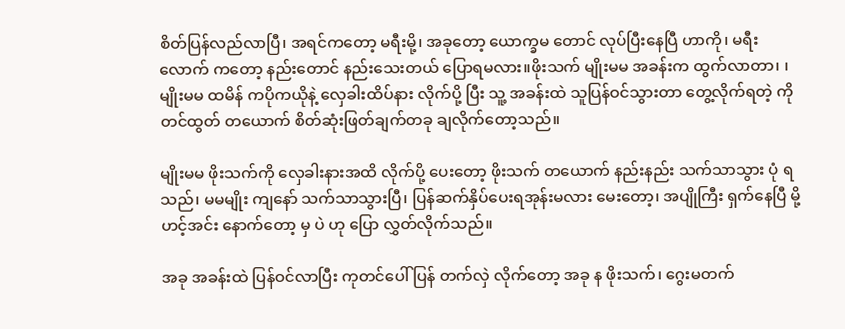စိတ်ပြန်လည်လာပြီ၊ အရင်ကတော့ မရီးမို့၊ အခုတော့ ယောက္ခမ တောင် လုပ်ပြီးနေပြီ ဟာကို၊ မရီးလောက် ကတော့ နည်းတောင် နည်းသေးတယ် ပြောရမလား။ဖိုးသက် မျိုးမမ အခန်းက ထွက်လာတာ၊ ၊မျိုးမမ ထမိန် ကပိုကယိုနဲ့ လှေခါးထိပ်နား လိုက်ပို့ ပြီး သူ့ အခန်းထဲ သူပြန်ဝင်သွားတာ တွေ့လိုက်ရတဲ့ ကိုတင်ထွတ် တယောက် စိတ်ဆုံးဖြတ်ချက်တခု ချလိုက်တော့သည်။

မျိုးမမ ဖိုးသက်ကို လှေခါးနားအထိ လိုက်ပို့ ပေးတော့ ဖိုးသက် တယောက် နည်းနည်း သက်သာသွား ပုံ ရသည်၊ မမမျိုး ကျနော် သက်သာသွားပြီ၊ ပြန်ဆက်နှိပ်ပေးရအုန်းမလား မေးတော့၊ အပျိုကြီး ရှက်နေပြီ မို့ ဟင့်အင်း နောက်တော့ မှ ပဲ ဟု ပြော လွှတ်လိုက်သည်။

အခု အခန်းထဲ ပြန်ဝင်လာပြီး ကုတင်ပေါ် ပြန် တက်လှဲ လိုက်တော့ အခု န ဖိုးသက်၊ ဂွေးမတက်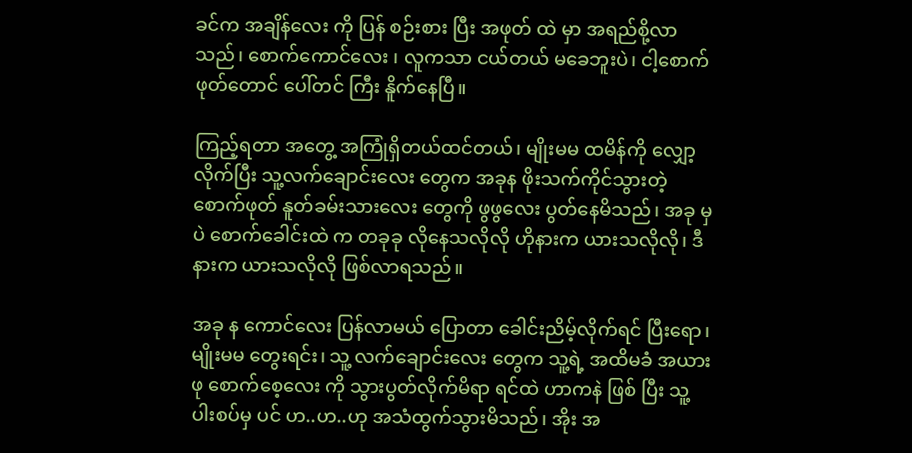ခင်က အချိန်လေး ကို ပြန် စဉ်းစား ပြီး အဖုတ် ထဲ မှာ အရည်စို့လာသည်၊ စောက်ကောင်လေး ၊ လူကသာ ငယ်တယ် မခေဘူးပဲ၊ ငါ့စောက်ဖုတ်တောင် ပေါ်တင် ကြီး နိူက်နေပြီ။

ကြည့်ရတာ အတွေ့ အကြုံရှိတယ်ထင်တယ်၊ မျိုးမမ ထမိန်ကို လျှော့လိုက်ပြီး သူ့လက်ချောင်းလေး တွေက အခုန ဖိုးသက်ကိုင်သွားတဲ့ စောက်ဖုတ် နူတ်ခမ်းသားလေး တွေကို ဖွဖွလေး ပွတ်နေမိသည်၊ အခု မှပဲ စောက်ခေါင်းထဲ က တခုခု လိုနေသလိုလို ဟိုနားက ယားသလိုလို၊ ဒီနားက ယားသလိုလို ဖြစ်လာရသည်။

အခု န ကောင်လေး ပြန်လာမယ် ပြောတာ ခေါင်းညိမ့်လိုက်ရင် ပြီးရော၊ မျိုးမမ တွေးရင်း၊ သူ့ လက်ချောင်းလေး တွေက သူ့ရဲ့ အထိမခံ အယားဖု စောက်စေ့လေး ကို သွားပွတ်လိုက်မိရာ ရင်ထဲ ဟာကနဲ ဖြစ် ပြီး သူ့ ပါးစပ်မှ ပင် ဟ..ဟ..ဟု အသံထွက်သွားမိသည်၊ အိုး အ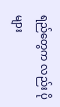ရည်တွေက လည်း ပိုများ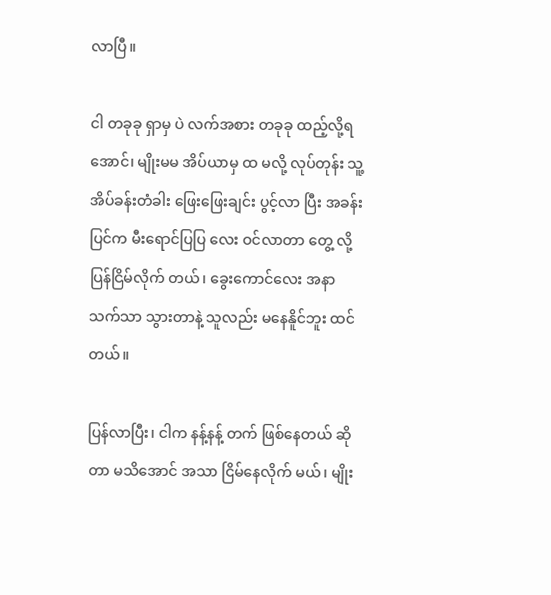လာပြီ။

ငါ တခုခု ရှာမှ ပဲ လက်အစား တခုခု ထည့်လို့ရအောင်၊ မျိုးမမ အိပ်ယာမှ ထ မလို့ လုပ်တုန်း သူ့ အိပ်ခန်းတံခါး ဖြေးဖြေးချင်း ပွင့်လာ ပြီး အခန်းပြင်က မီးရောင်ပြပြ လေး ဝင်လာတာ တွေ့ လို့ ပြန်ငြိမ်လိုက် တယ်၊ ခွေးကောင်လေး အနာသက်သာ သွားတာနဲ့ သူလည်း မနေနိူင်ဘူး ထင်တယ်။

ပြန်လာပြီး၊ ငါက နန့်နန့် တက် ဖြစ်နေတယ် ဆိုတာ မသိအောင် အသာ ငြိမ်နေလိုက် မယ်၊ မျိုး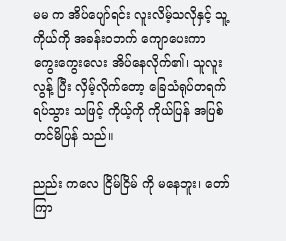မမ က အိပ်ပျော်ရင်း လူးလိမ့်သလိုနှင့် သူ့ကိုယ်ကို အခန်းဝဘက် ကျောပေးကာ ကွေးကွေးလေး အိပ်နေလိုက်၏၊ သူလူးလွန့် ပြီး လှိမ့်လိုက်တော့ ခြေသံရုပ်တရက် ရပ်သွား သဖြင့် ကိုယ့်ကို ကိုယ်ပြန် အပြစ်တင်မိပြန် သည်။

ညည်း ကလေ ငြိမ်ငြိမ် ကို မနေဘူး၊ တော်ကြာ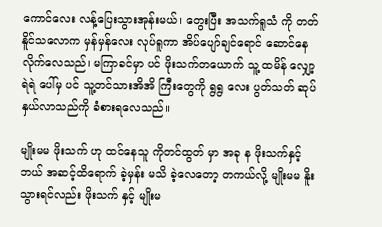ကောင်လေး လန့်ပြေးသွားအုန်းမယ်၊ တွေးပြီး အသက်ရူသံ ကို တတ်နိူင်သလောက မှန်မှန်လေး လုပ်ရူကာ အိပ်ပျော်ချင်ရောင် ဆောင်နေလိုက်လေသည်၊ မကြာခင်မှာ ပင် ဖိုးသက်တယောက် သူ့ ထမိန် လျှော့ရဲရဲ ပေါ်မှ ပင် သူ့တင်သားအိအိ ကြီးတွေကို ရွရွ လေး ပွတ်သတ် ဆုပ်နှယ်လာသည်ကို ခံစားရလေသည်။

မျိုးမမ ဖိုးသက် ဟု ထင်နေသူ ကိုတင်ထွတ် မှာ အခု န ဖိုးသက်နှင့် ဘယ် အဆင့်ထိရောက် ခဲ့မှန်း မသိ ခဲ့လေတော့ တကယ်လို့ မျိုးမမ နိူးသွားရင်လည်း ဖိုးသက် နှင့် မျိုးမ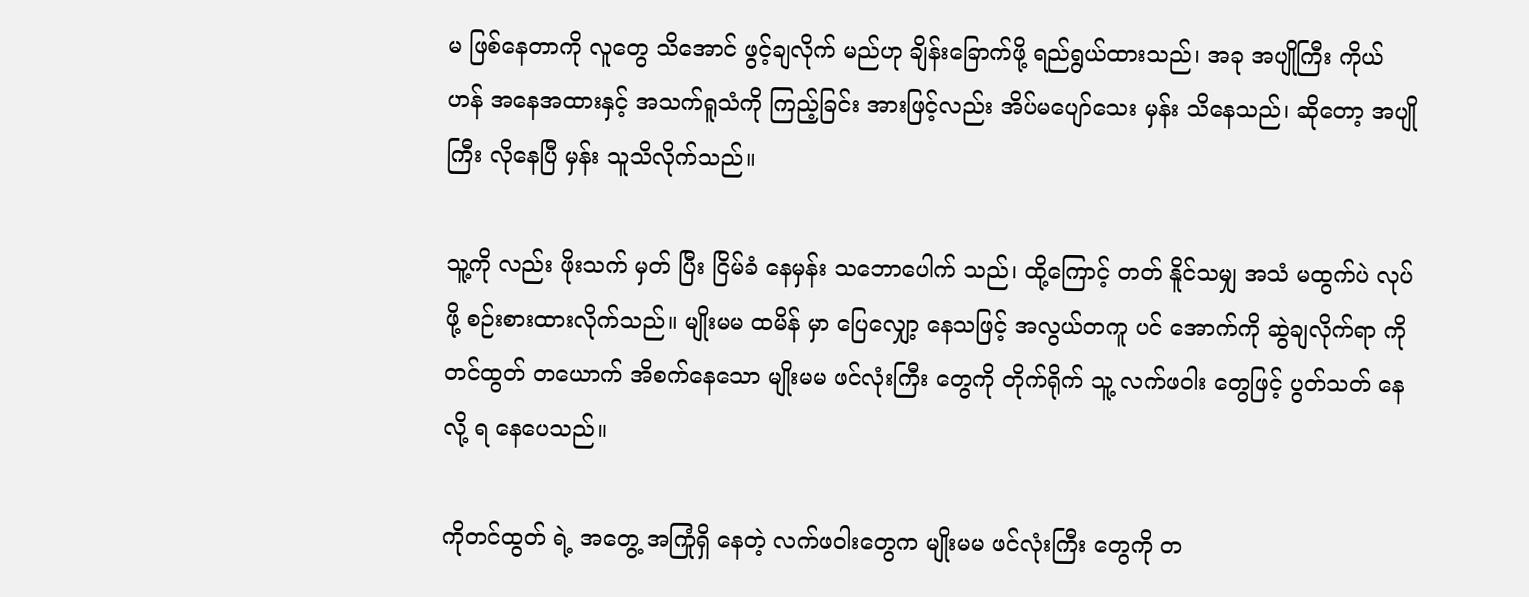မ ဖြစ်နေတာကို လူတွေ သိအောင် ဖွင့်ချလိုက် မည်ဟု ချိန်းခြောက်ဖို့ ရည်ရွယ်ထားသည်၊ အခု အပျိုကြီး ကိုယ်ဟန် အနေအထားနှင့် အသက်ရူသံကို ကြည့်ခြင်း အားဖြင့်လည်း အိပ်မပျော်သေး မှန်း သိနေသည်၊ ဆိုတော့ အပျိုကြီး လိုနေပြီ မှန်း သူသိလိုက်သည်။

သူ့ကို လည်း ဖိုးသက် မှတ် ပြီး ငြိမ်ခံ နေမှန်း သဘောပေါက် သည်၊ ထို့ကြောင့် တတ် နိူင်သမျှ အသံ မထွက်ပဲ လုပ်ဖို့ စဉ်းစားထားလိုက်သည်။ မျိုးမမ ထမိန် မှာ ပြေလျှော့ နေသဖြင့် အလွယ်တကူ ပင် အောက်ကို ဆွဲချလိုက်ရာ ကိုတင်ထွတ် တယောက် အိစက်နေသော မျိုးမမ ဖင်လုံးကြီး တွေကို တိုက်ရိုက် သူ့ လက်ဖဝါး တွေဖြင့် ပွတ်သတ် နေလို့ ရ နေပေသည်။

ကိုတင်ထွတ် ရဲ့ အတွေ့ အကြုံရှိ နေတဲ့ လက်ဖဝါးတွေက မျိုးမမ ဖင်လုံးကြီး တွေကို တ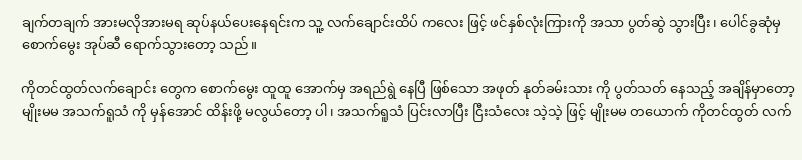ချက်တချက် အားမလိုအားမရ ဆုပ်နယ်ပေးနေရင်းက သူ့ လက်ချောင်းထိပ် ကလေး ဖြင့် ဖင်နှစ်လုံးကြားကို အသာ ပွတ်ဆွဲ သွားပြီး၊ ပေါင်ခွဆုံမှ စောက်မွေး အုပ်ဆီ ရောက်သွားတော့ သည်။

ကိုတင်ထွတ်လက်ချောင်း တွေက စောက်မွေး ထူထူ အောက်မှ အရည်ရွဲ နေပြီ ဖြစ်သော အဖုတ် နုတ်ခမ်းသား ကို ပွတ်သတ် နေသည့် အချိန်မှာတော့ မျိုးမမ အသက်ရူသံ ကို မှန်အောင် ထိန်းဖို့ မလွယ်တော့ ပါ၊ အသက်ရူသံ ပြင်းလာပြီး ငြီးသံလေး သဲ့သဲ့ ဖြင့် မျိုးမမ တယောက် ကိုတင်ထွတ် လက်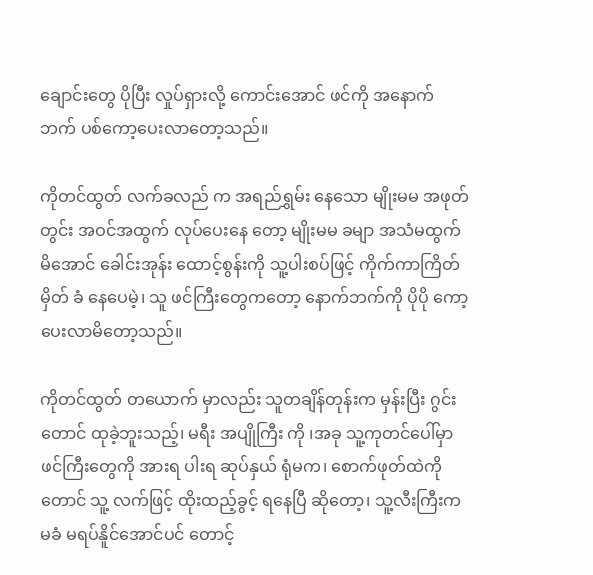ချောင်းတွေ ပိုပြီး လှုပ်ရှားလို့ ကောင်းအောင် ဖင်ကို အနောက် ဘက် ပစ်ကော့ပေးလာတော့သည်။

ကိုတင်ထွတ် လက်ခလည် က အရည်ရွှမ်း နေသော မျိုးမမ အဖုတ် တွင်း အဝင်အထွက် လုပ်ပေးနေ တော့ မျိုးမမ ခမျာ အသံမထွက်မိအောင် ခေါင်းအုန်း ထောင့်စွန်းကို သူ့ပါးစပ်ဖြင့် ကိုက်ကာကြိတ်မှိတ် ခံ နေပေမဲ့၊ သူ ဖင်ကြီးတွေကတော့ နောက်ဘက်ကို ပိုပို ကော့ပေးလာမိတော့သည်။

ကိုတင်ထွတ် တယောက် မှာလည်း သူတချိန်တုန်းက မှန်းပြီး ဂွင်းတောင် ထုခဲ့ဘူးသည့်၊ မရီး အပျိုကြီး ကို ၊အခု သူ့ကုတင်ပေါ်မှာ ဖင်ကြီးတွေကို အားရ ပါးရ ဆုပ်နှယ် ရုံမက၊ စောက်ဖုတ်ထဲကိုတောင် သူ့ လက်ဖြင့် ထိုးထည့်ခွင့် ရနေပြီ ဆိုတော့၊ သူ့လီးကြီးက မခံ မရပ်နိူင်အောင်ပင် တောင့်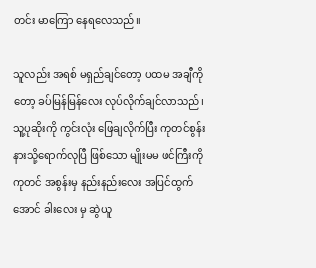တင်း မာကြော နေရလေသည်။

သူလည်း အရစ် မရှည်ချင်တော့ ပထမ အချီကို တော့ ခပ်မြန်မြန်လေး လုပ်လိုက်ချင်လာသည်၊ သူ့ပုဆိုးကို ကွင်းလုံး ဖြေချလိုက်ပြီး ကုတင်စွန်းနားသို့ရောက်လုပြီ ဖြစ်သော မျိုးမမ ဖင်ကြီးကို ကုတင် အစွန်းမှ နည်းနည်းလေး အပြင်ထွက်အောင် ခါးလေး မှ ဆွဲယူ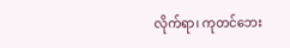လိုက်ရာ၊ ကုတင်ဘေး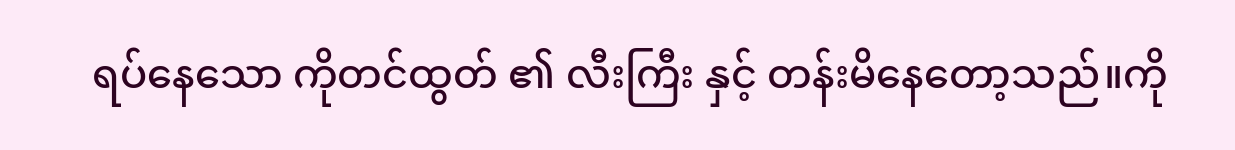ရပ်နေသော ကိုတင်ထွတ် ၏ လီးကြီး နှင့် တန်းမိနေတော့သည်။ကို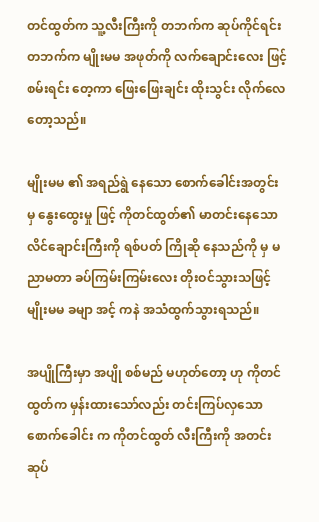တင်ထွတ်က သူ့လီးကြီးကို တဘက်က ဆုပ်ကိုင်ရင်း တဘက်က မျိုးမမ အဖုတ်ကို လက်ချောင်းလေး ဖြင့် စမ်းရင်း တေ့ကာ ဖြေးဖြေးချင်း ထိုးသွင်း လိုက်လေတော့သည်။

မျိုးမမ ၏ အရည်ရွဲ နေသော စောက်ခေါင်းအတွင်း မှ နွေးထွေးမှု ဖြင့် ကိုတင်ထွတ်၏ မာတင်းနေသော လိင်ချောင်းကြီးကို ရစ်ပတ် ကြိုဆို နေသည်ကို မှ မညာမတာ ခပ်ကြမ်းကြမ်းလေး တိုးဝင်သွားသဖြင့် မျိုးမမ ခမျာ အင့် ကနဲ အသံထွက်သွားရသည်။

အပျိုကြီးမှာ အပျို စစ်မည် မဟုတ်တော့ ဟု ကိုတင်ထွတ်က မှန်းထားသော်လည်း တင်းကြပ်လှသော စောက်ခေါင်း က ကိုတင်ထွတ် လီးကြီးကို အတင်းဆုပ်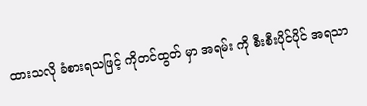ထားသလို ခံစားရသဖြင့် ကိုတင်ထွတ် မှာ အရမ်း ကို စီးစီးပိုင်ပိုင် အရသာ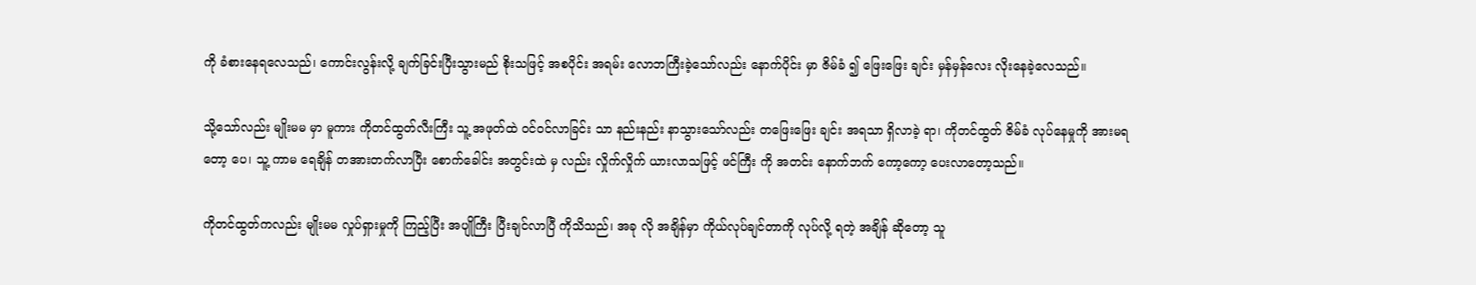ကို ခံစားနေရလေသည်၊ ကောင်းလွန်းလို့ ချက်ခြင်းပြီးသွားမည် စိုးသဖြင့် အစပိုင်း အရမ်း လောဘကြီးခဲ့သော်လည်း နောက်ပိုင်း မှာ ဇိမ်ခံ ၍ ဖြေးဖြေး ချင်း မှန်မှန်လေး လိုးနေခဲ့လေသည်။

သို့သော်လည်း မျိုးမမ မှာ မူကား ကိုတင်ထွတ်လီးကြီး သူ့ အဖုတ်ထဲ ဝင်ဝင်လာခြင်း သာ နည်းနည်း နာသွားသော်လည်း တဖြေးဖြေး ချင်း အရသာ ရှိလာခဲ့ ရာ၊ ကိုတင်ထွတ် ဇိမ်ခံ လုပ်နေမှုကို အားမရတော့ ပေ၊ သူ့ ကာမ ရေချိန် တအားတက်လာပြီး စောက်ခေါင်း အတွင်းထဲ မှ လည်း လှိုက်လှိုက် ယားလာသဖြင့် ဖင်ကြီး ကို အတင်း နောက်ဘက် ကော့ကော့ ပေးလာတော့သည်။

ကိုတင်ထွတ်ကလည်း မျိုးမမ လှုပ်ရှားမှုကို ကြည့်ပြီး အပျိုကြီး ပြီးချင်လာပြီ ကိုသိသည်၊ အခု လို အချိန်မှာ ကိုယ်လုပ်ချင်တာကို လုပ်လို့ ရတဲ့ အချိန် ဆိုတော့ သူ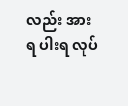လည်း အားရ ပါးရ လုပ်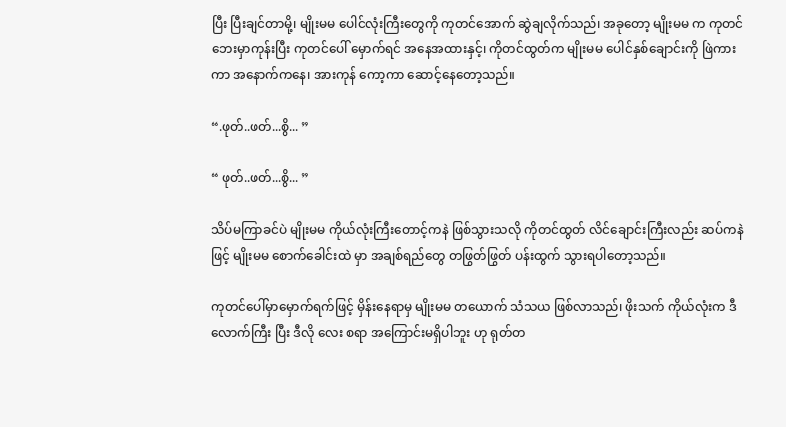ပြီး ပြီးချင်တာမို့၊ မျိုးမမ ပေါင်လုံးကြီးတွေကို ကုတင်အောက် ဆွဲချလိုက်သည်၊ အခုတော့ မျိုးမမ က ကုတင်ဘေးမှာကုန်းပြီး ကုတင်ပေါ် မှောက်ရင် အနေအထားနှင့်၊ ကိုတင်ထွတ်က မျိုးမမ ပေါင်နှစ်ချောင်းကို ဖြဲကားကာ အနောက်ကနေ၊ အားကုန် ကော့ကာ ဆောင့်နေတော့သည်။

“.ဖုတ်..ဖတ်...စွိ... ”

“ ဖုတ်..ဖတ်...စွိ... ”

သိပ်မကြာခင်ပဲ မျိုးမမ ကိုယ်လုံးကြီးတောင့်ကနဲ ဖြစ်သွားသလို ကိုတင်ထွတ် လိင်ချောင်းကြီးလည်း ဆပ်ကနဲ ဖြင့် မျိုးမမ စောက်ခေါင်းထဲ မှာ အချစ်ရည်တွေ တဖြွတ်ဖြွတ် ပန်းထွက် သွားရပါတော့သည်။

ကုတင်ပေါ်မှာမှောက်ရက်ဖြင့် မှိန်းနေရာမှ မျိုးမမ တယောက် သံသယ ဖြစ်လာသည်၊ ဖိုးသက် ကိုယ်လုံးက ဒီလောက်ကြီး ပြီး ဒီလို လေး စရာ အကြောင်းမရှိပါဘူး ဟု ရုတ်တ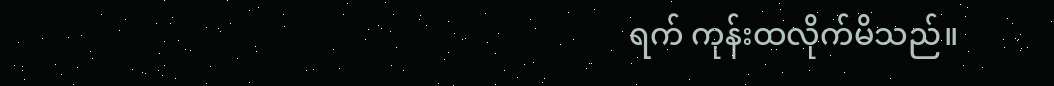ရက် ကုန်းထလိုက်မိသည်။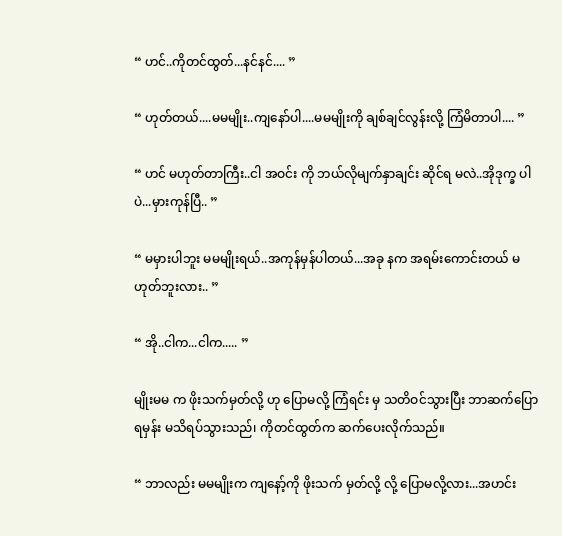“ ဟင်..ကိုတင်ထွတ်...နင်နင်.... ”

“ ဟုတ်တယ်....မမမျိုး..ကျနော်ပါ....မမမျိုးကို ချစ်ချင်လွန်းလို့ ကြံမိတာပါ.... ”

“ ဟင် မဟုတ်တာကြီး..ငါ အဝင်း ကို ဘယ်လိုမျက်နှာချင်း ဆိုင်ရ မလဲ..အိုဒုက္ခ ပါပဲ...မှားကုန်ပြီ.. ”

“ မမှားပါဘူး မမမျိုးရယ်..အကုန်မှန်ပါတယ်...အခု နက အရမ်းကောင်းတယ် မဟုတ်ဘူးလား.. ”

“ အို..ငါက...ငါက..... ”

မျိုးမမ က ဖိုးသက်မှတ်လို့ ဟု ပြောမလို့ ကြံရင်း မှ သတိဝင်သွားပြီး ဘာဆက်ပြောရမှန်း မသိရပ်သွားသည်၊ ကိုတင်ထွတ်က ဆက်ပေးလိုက်သည်။

“ ဘာလည်း မမမျိုးက ကျနော့်ကို ဖိုးသက် မှတ်လို့ လို့ ပြောမလို့လား...အဟင်း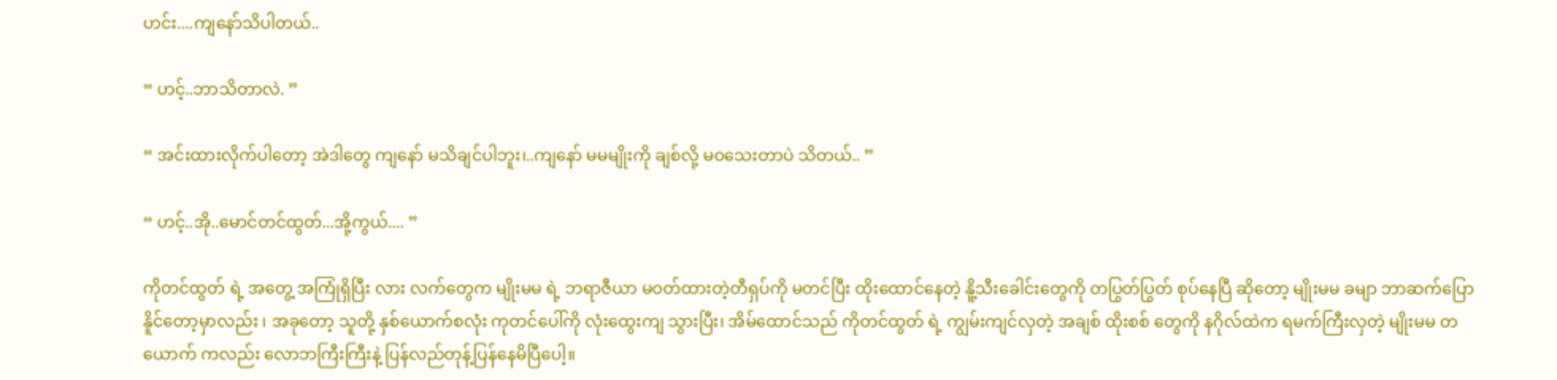ဟင်း....ကျနော်သိပါတယ်..

“ ဟင့်..ဘာသိတာလဲ. ”

“ အင်းထားလိုက်ပါတော့ အဲဒါတွေ ကျနော် မသိချင်ပါဘူး၊..ကျနော် မမမျိုးကို ချစ်လို့ မဝသေးတာပဲ သိတယ်.. ”

“ ဟင့်..အို..မောင်တင်ထွတ်...အို့ကွယ်.... ”

ကိုတင်ထွတ် ရဲ့ အတွေ့ အကြုံရှိပြီး လား လက်တွေက မျိုးမမ ရဲ့ ဘရာဇီယာ မဝတ်ထားတဲ့တီရှပ်ကို မတင်ပြီး ထိုးထောင်နေတဲ့ နိူ့သီးခေါင်းတွေကို တပြွတ်ပြွတ် စုပ်နေပြီ ဆိုတော့ မျိုးမမ ခမျာ ဘာဆက်ပြော နိူင်တော့မှာလည်း ၊ အခုတော့ သူတို့ နှစ်ယောက်စလုံး ကုတင်ပေါ်ကို လုံးထွေးကျ သွားပြီး၊ အိမ်ထောင်သည် ကိုတင်ထွတ် ရဲ့ ကျွမ်းကျင်လှတဲ့ အချစ် ထိုးစစ် တွေကို နဂိုလ်ထဲက ရမက်ကြီးလှတဲ့ မျိုးမမ တယောက် ကလည်း လောဘကြီးကြီးနဲ့ ပြန်လည်တုန့်ပြန်နေမိပြီပေါ့။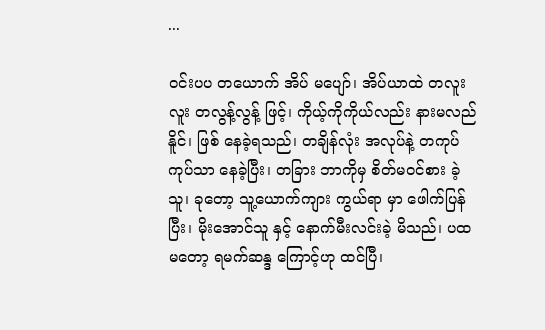...

ဝင်းပပ တယောက် အိပ် မပျော်၊ အိပ်ယာထဲ တလူးလူး တလွန့်လွန့် ဖြင့်၊ ကိုယ့်ကိုကိုယ်လည်း နားမလည် နိူင်၊ ဖြစ် နေခဲ့ရသည်၊ တချိန်လုံး အလုပ်နဲ့ တကုပ်ကုပ်သာ နေခဲ့ပြီး၊ တခြား ဘာကိုမှ စိတ်မဝင်စား ခဲ့သူ၊ ခုတော့ သူ့ယောက်ကျား ကွယ်ရာ မှာ ဖေါက်ပြန်ပြီး၊ မိုးအောင်သူ နှင့် နောက်မီးလင်းခဲ့ မိသည်၊ ပထမတော့ ရမက်ဆန္ဒ ကြောင့်ဟု ထင်ပြီ၊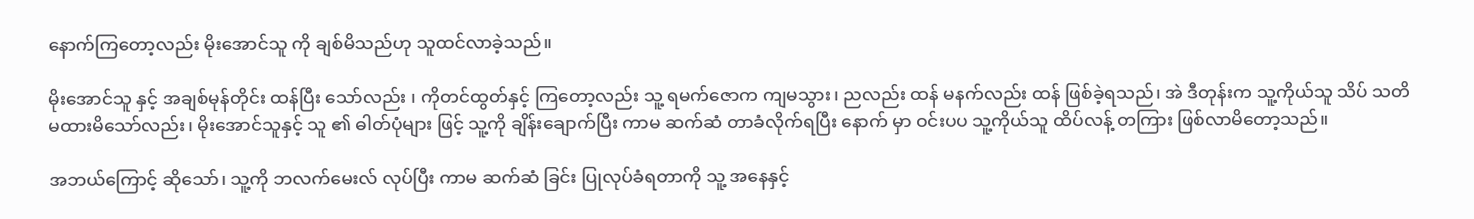နောက်ကြတော့လည်း မိုးအောင်သူ ကို ချစ်မိသည်ဟု သူထင်လာခဲ့သည်။

မိုးအောင်သူ နှင့် အချစ်မုန်တိုင်း ထန်ပြီး သော်လည်း ၊ ကိုတင်ထွတ်နှင့် ကြတော့လည်း သူ့ ရမက်ဇောက ကျမသွား၊ ညလည်း ထန် မနက်လည်း ထန် ဖြစ်ခဲ့ရသည်၊ အဲ ဒီတုန်းက သူ့ကိုယ်သူ သိပ် သတိမထားမိသော်လည်း၊ မိုးအောင်သူနှင့် သူ ၏ ဓါတ်ပုံများ ဖြင့် သူ့ကို ချိန်းချောက်ပြီး ကာမ ဆက်ဆံ တာခံလိုက်ရပြီး နောက် မှာ ဝင်းပပ သူ့ကိုယ်သူ ထိပ်လန့် တကြား ဖြစ်လာမိတော့သည်။

အဘယ်ကြောင့် ဆိုသော်၊ သူ့ကို ဘလက်မေးလ် လုပ်ပြီး ကာမ ဆက်ဆံ ခြင်း ပြုလုပ်ခံရတာကို သူ့ အနေနှင့်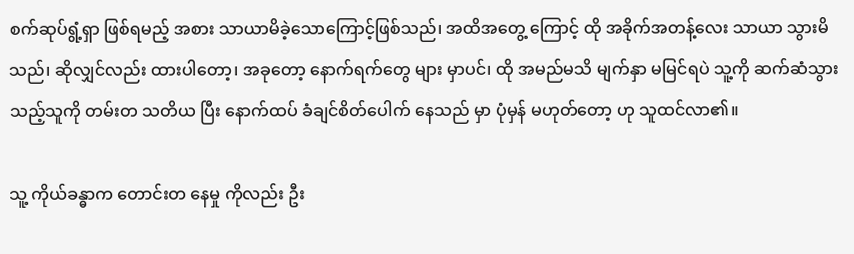စက်ဆုပ်ရွံ့ရှာ ဖြစ်ရမည့် အစား သာယာမိခဲ့သောကြောင့်ဖြစ်သည်၊ အထိအတွေ့ ကြောင့် ထို အခိုက်အတန့်လေး သာယာ သွားမိသည်၊ ဆိုလျှင်လည်း ထားပါတော့၊ အခုတော့ နောက်ရက်တွေ များ မှာပင်၊ ထို အမည်မသိ မျက်နှာ မမြင်ရပဲ သူ့ကို ဆက်ဆံသွားသည့်သူကို တမ်းတ သတိယ ပြီး နောက်ထပ် ခံချင်စိတ်ပေါက် နေသည် မှာ ပုံမှန် မဟုတ်တော့ ဟု သူထင်လာ၏။

သူ့ ကိုယ်ခန္ဓာက တောင်းတ နေမှု ကိုလည်း ဦး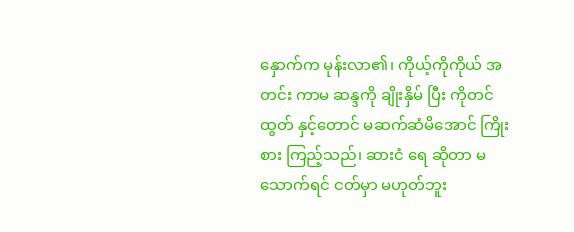နှောက်က မုန်းလာ၏၊ ကိုယ့်ကိုကိုယ် အတင်း ကာမ ဆန္ဒကို ချိုးနှိမ် ပြီး ကိုတင်ထွတ် နှင့်တောင် မဆက်ဆံမိအောင် ကြိုးစား ကြည့်သည်၊ ဆားငံ ရေ ဆိုတာ မသောက်ရင် ငတ်မှာ မဟုတ်ဘူး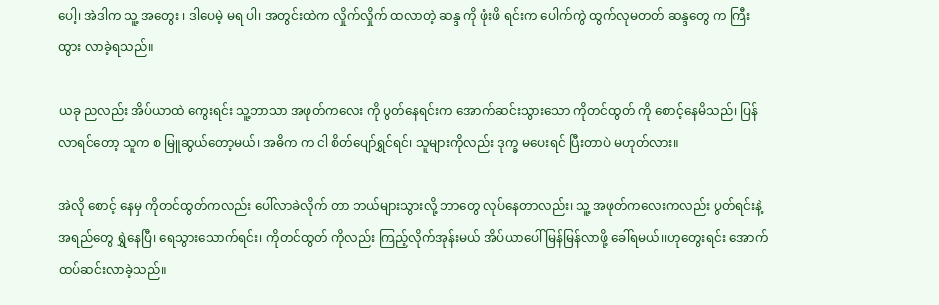ပေါ့၊ အဲဒါက သူ့ အတွေး ၊ ဒါပေမဲ့ မရ ပါ၊ အတွင်းထဲက လှိုက်လှိုက် ထလာတဲ့ ဆန္ဒ ကို ဖုံးဖိ ရင်းက ပေါက်ကွဲ ထွက်လုမတတ် ဆန္ဒတွေ က ကြီးထွား လာခဲ့ရသည်။

ယခု ညလည်း အိပ်ယာထဲ ကွေးရင်း သူ့ဘာသာ အဖုတ်ကလေး ကို ပွတ်နေရင်းက အောက်ဆင်းသွားသော ကိုတင်ထွတ် ကို စောင့်နေမိသည်၊ ပြန်လာရင်တော့ သူက စ မြူဆွယ်တော့မယ်၊ အဓိက က ငါ စိတ်ပျော်ရွှင်ရင်၊ သူများကိုလည်း ဒုက္ခ မပေးရင် ပြီးတာပဲ မဟုတ်လား။

အဲလို စောင့် နေမှ ကိုတင်ထွတ်ကလည်း ပေါ်လာခဲလိုက် တာ ဘယ်များသွားလို့ ဘာတွေ လုပ်နေတာလည်း၊ သူ့ အဖုတ်ကလေးကလည်း ပွတ်ရင်းနဲ့ အရည်တွေ ရွှဲနေပြီ၊ ရေသွားသောက်ရင်း၊ ကိုတင်ထွတ် ကိုလည်း ကြည့်လိုက်အုန်းမယ် အိပ်ယာပေါ် မြန်မြန်လာဖို့ ခေါ်ရမယ်၊၊ဟုတွေးရင်း အောက်ထပ်ဆင်းလာခဲ့သည်။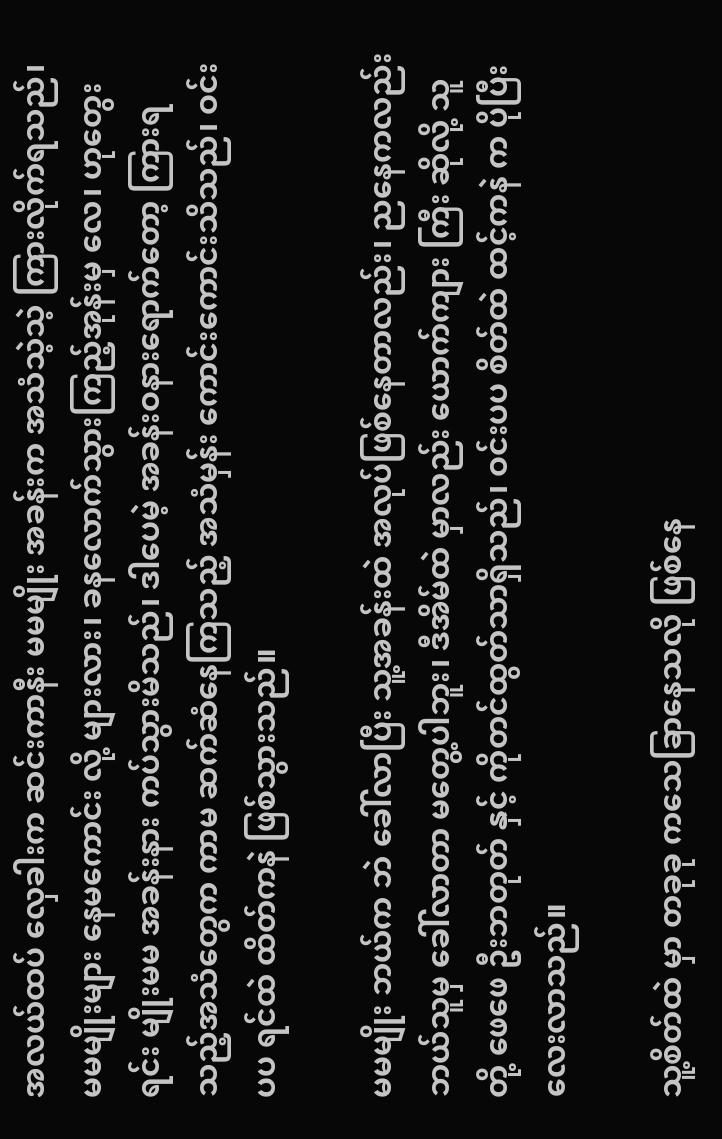အလယ်ထပ် လှေခါးက ဆင်းကာနီး မမမျိုး အခန်းက အသံသဲ့သဲ့ ကြားလိုက်ရသည်၊ မမမျိုးများ နေမကောင်း လို့ များလား၊ ခနလောက်သွားကြည့်အုန်းမှ လေ၊ ဟုတွေးရင်း မျိုးမမ အခန်းနား ကပ်သွားမိသည်၊ ဒါပေမဲ့ အခန်းဝနားရောက်တော့ ကြားရသည့်အသံတွေက ကာမ ဆက်ဆံနေကြသည့် အသံမှန်း ကောင်းကောင်းသိသည်၊ ဝင်းပပ ရင်ထဲ ထိတ်ကနဲ ဖြစ်သွားသည်။

မမမျိုး ဘယ်က ဘဲ ခေါ်လာပြီး သူ့အခန်းထဲ အလုပ်ဖြစ်နေတာလည်း၊ ညနေကလည်း ဘယ်သူမှ ခေါ်လာတာ မတွေ့ပါဘူး၊ ဒီအိမ်ထဲ မှာလည်း ယောက်ကျား ကြီး ဆိုလို့ သူတို့ ဖေဖေ ဦးဘတုတ် နှင့် ကိုတင်ထွတ်သာရှိသည်၊ ဝင်းပပ စိတ်ထဲ ထင့်ကနဲ က ပိုပြီးလေးလာသည်။

သူ့စိတ်ထဲ မှာ တခုခု ကသေခြာနေသလို ဖြစ်နေ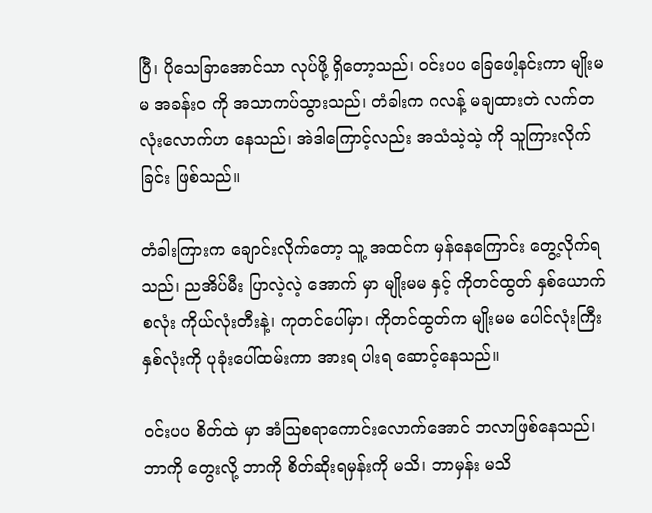ပြီ၊ ပိုသေခြာအောင်သာ လုပ်ဖို့ ရှိတော့သည်၊ ဝင်းပပ ခြေဖေါ့နင်းကာ မျိုးမမ အခန်းဝ ကို အသာကပ်သွားသည်၊ တံခါးက ဂလန့် မချထားတဲ လက်တလုံးလောက်ဟ နေသည်၊ အဲဒါကြောင့်လည်း အသံသဲ့သဲ့ ကို သူကြားလိုက်ခြင်း ဖြစ်သည်။

တံခါးကြားက ချောင်းလိုက်တော့ သူ့ အထင်က မှန်နေကြောင်း တွေ့လိုက်ရသည်၊ ညအိပ်မီး ပြာလဲ့လဲ့ အောက် မှာ မျိုးမမ နှင့် ကိုတင်ထွတ် နှစ်ယောက်စလုံး ကိုယ်လုံးတီးနဲ့၊ ကုတင်ပေါ်မှာ၊ ကိုတင်ထွတ်က မျိုးမမ ပေါင်လုံးကြီး နှစ်လုံးကို ပုခုံးပေါ်ထမ်းကာ အားရ ပါးရ ဆောင့်နေသည်။

ဝင်းပပ စိတ်ထဲ မှာ အံသြစရာကောင်းလောက်အောင် ဘလာဖြစ်နေသည်၊ ဘာကို တွေးလို့ ဘာကို စိတ်ဆိုးရမှန်းကို မသိ၊ ဘာမှန်း မသိ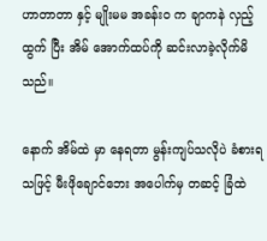ဟာတာတာ နှင့် မျိုးမမ အခန်းဝ က ချာကနဲ လှည့်ထွက် ပြီး အိမ် အောက်ထပ်ကို ဆင်းလာခဲ့လိုက်မိသည်။

နောက် အိမ်ထဲ မှာ နေရတာ မွန်းကျပ်သလိုပဲ ခံစားရသဖြင့် မီးဖိုချောင်ဘေး အပေါက်မှ တဆင့် ခြံထဲ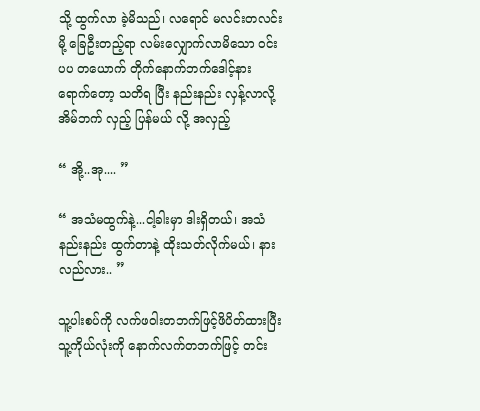သို့ ထွက်လာ ခဲ့မိသည်၊ လရောင် မလင်းတလင်း မို့ ခြေဦးတည့်ရာ လမ်းလျှောက်လာမိသော ဝင်းပပ တယောက် တိုက်နောက်ဘက်ဒေါင့်နား ရောက်တော့ သတိရ ပြီး နည်းနည်း လှန့်လာလို့ အိမ်ဘက် လှည့် ပြန်မယ် လို့ အလှည့်

“ အို့..အု.... ”

“ အသံမထွက်နဲ့...ငါ့ခါးမှာ ဒါးရှိတယ်၊ အသံနည်းနည်း ထွက်တာနဲ့ ထိုးသတ်လိုက်မယ်၊ နားလည်လား.. ”

သူ့ပါးစပ်ကို လက်ဖဝါးတဘက်ဖြင့်ဖိပိတ်ထားပြီး သူ့ကိုယ်လုံးကို နောက်လက်တဘက်ဖြင့် တင်း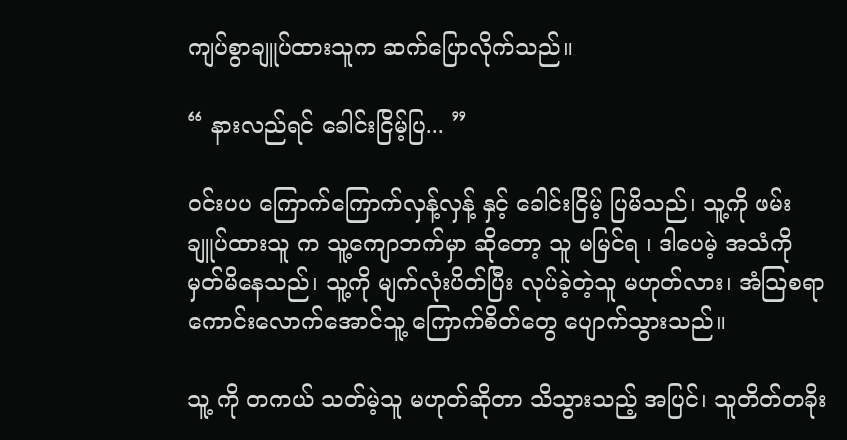ကျပ်စွာချူပ်ထားသူက ဆက်ပြောလိုက်သည်။

“ နားလည်ရင် ခေါင်းငြိမ့်ပြ... ”

ဝင်းပပ ကြောက်ကြောက်လှန့်လှန့် နှင့် ခေါင်းငြိမ့် ပြမိသည်၊ သူ့ကို ဖမ်းချူပ်ထားသူ က သူ့ကျောဘက်မှာ ဆိုတော့ သူ မမြင်ရ ၊ ဒါပေမဲ့ အသံကို မှတ်မိနေသည်၊ သူ့ကို မျက်လုံးပိတ်ပြီး လုပ်ခဲ့တဲ့သူ မဟုတ်လား၊ အံသြစရာကောင်းလောက်အောင်သူ့ ကြောက်စိတ်တွေ ပျောက်သွားသည်။

သူ့ ကို တကယ် သတ်မဲ့သူ မဟုတ်ဆိုတာ သိသွားသည့် အပြင်၊ သူတိတ်တခိုး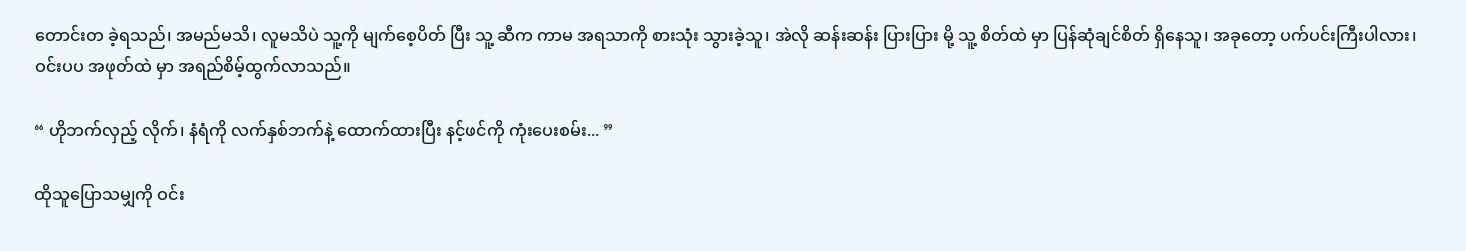တောင်းတ ခဲ့ရသည်၊ အမည်မသိ၊ လူမသိပဲ သူ့ကို မျက်စေ့ပိတ် ပြီး သူ့ ဆီက ကာမ အရသာကို စားသုံး သွားခဲ့သူ၊ အဲလို ဆန်းဆန်း ပြားပြား မို့ သူ့ စိတ်ထဲ မှာ ပြန်ဆုံချင်စိတ် ရှိနေသူ၊ အခုတော့ ပက်ပင်းကြီးပါလား၊ ဝင်းပပ အဖုတ်ထဲ မှာ အရည်စိမ့်ထွက်လာသည်။

“ ဟိုဘက်လှည့် လိုက်၊ နံရံကို လက်နှစ်ဘက်နဲ့ ထောက်ထားပြီး နင့်ဖင်ကို ကုံးပေးစမ်း... ”

ထိုသူပြောသမျှကို ဝင်း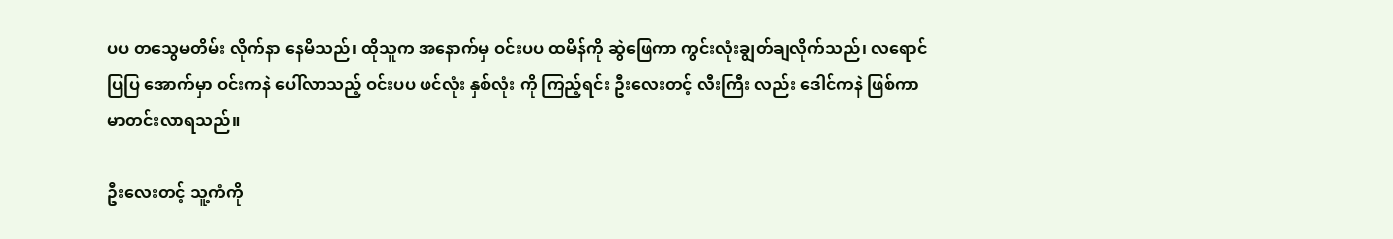ပပ တသွေမတိမ်း လိုက်နာ နေမိသည်၊ ထိုသူက အနောက်မှ ဝင်းပပ ထမိန်ကို ဆွဲဖြေကာ ကွင်းလုံးချွတ်ချလိုက်သည်၊ လရောင် ပြပြ အောက်မှာ ဝင်းကနဲ ပေါ်လာသည့် ဝင်းပပ ဖင်လုံး နှစ်လုံး ကို ကြည့်ရင်း ဦးလေးတင့် လီးကြီး လည်း ဒေါင်ကနဲ ဖြစ်ကာ မာတင်းလာရသည်။

ဦးလေးတင့် သူ့ကံကို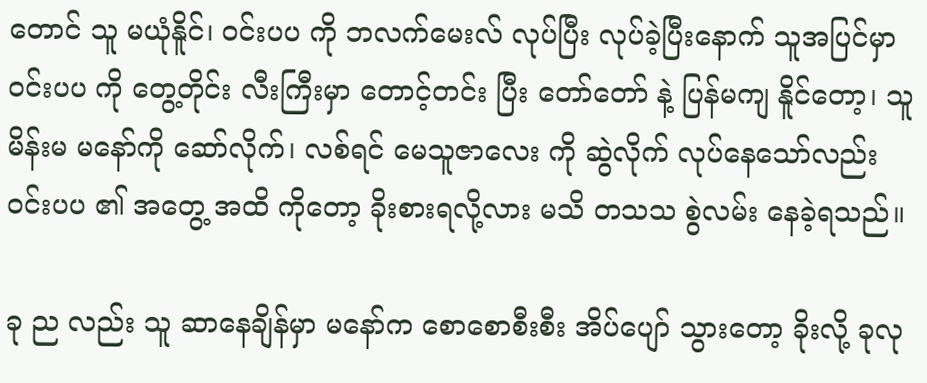တောင် သူ မယုံနိူင်၊ ဝင်းပပ ကို ဘလက်မေးလ် လုပ်ပြီး လုပ်ခဲ့ပြီးနောက် သူအပြင်မှာ ဝင်းပပ ကို တွေ့တိုင်း လီးကြီးမှာ တောင့်တင်း ပြီး တော်တော် နဲ့ ပြန်မကျ နိူင်တော့၊ သူမိန်းမ မနော်ကို ဆော်လိုက်၊ လစ်ရင် မေသူဇာလေး ကို ဆွဲလိုက် လုပ်နေသော်လည်း ဝင်းပပ ၏ အတွေ့ အထိ ကိုတော့ ခိုးစားရလို့လား မသိ တသသ စွဲလမ်း နေခဲ့ရသည်။

ခု ည လည်း သူ ဆာနေချိန်မှာ မနော်က စောစောစီးစီး အိပ်ပျော် သွားတော့ ခိုးလို့ ခုလု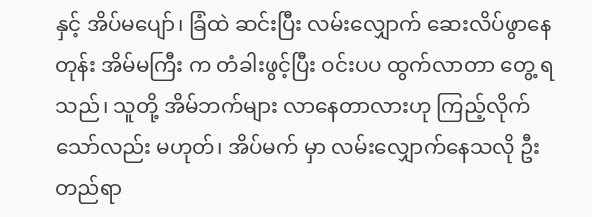နှင့် အိပ်မပျော်၊ ခြံထဲ ဆင်းပြီး လမ်းလျှောက် ဆေးလိပ်ဖွာနေတုန်း အိမ်မကြီး က တံခါးဖွင့်ပြီး ဝင်းပပ ထွက်လာတာ တွေ့ ရ သည်၊ သူတို့ အိမ်ဘက်များ လာနေတာလားဟု ကြည့်လိုက်သော်လည်း မဟုတ်၊ အိပ်မက် မှာ လမ်းလျှောက်နေသလို ဦးတည်ရာ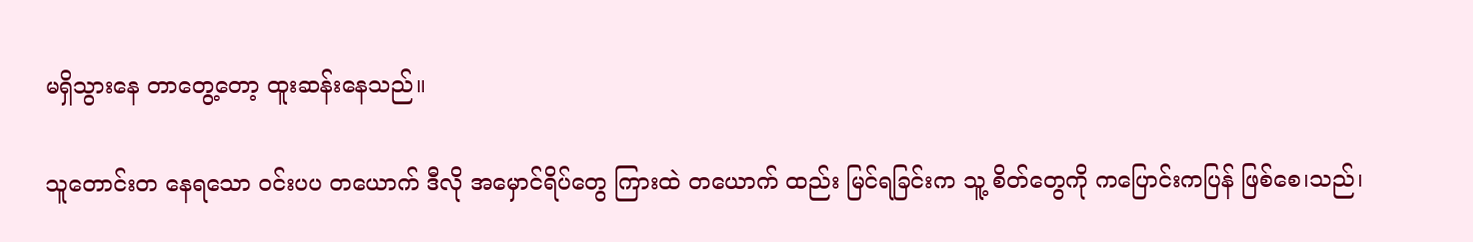မရှိသွားနေ တာတွေ့တော့ ထူးဆန်းနေသည်။

သူတောင်းတ နေရသော ဝင်းပပ တယောက် ဒီလို အမှောင်ရိပ်တွေ ကြားထဲ တယောက် ထည်း မြင်ရခြင်းက သူ့ စိတ်တွေကို ကပြောင်းကပြန် ဖြစ်စေ၊သည်၊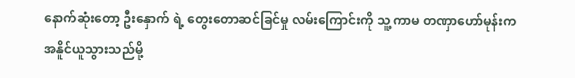နောက်ဆုံးတော့ ဦးနှောက် ရဲ့ တွေးတောဆင်ခြင်မှု လမ်းကြောင်းကို သူ့ ကာမ တဏှာဟော်မုန်းက အနိူင်ယူသွားသည်မို့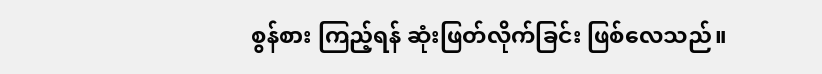စွန်စား ကြည့်ရန် ဆုံးဖြတ်လိုက်ခြင်း ဖြစ်လေသည်။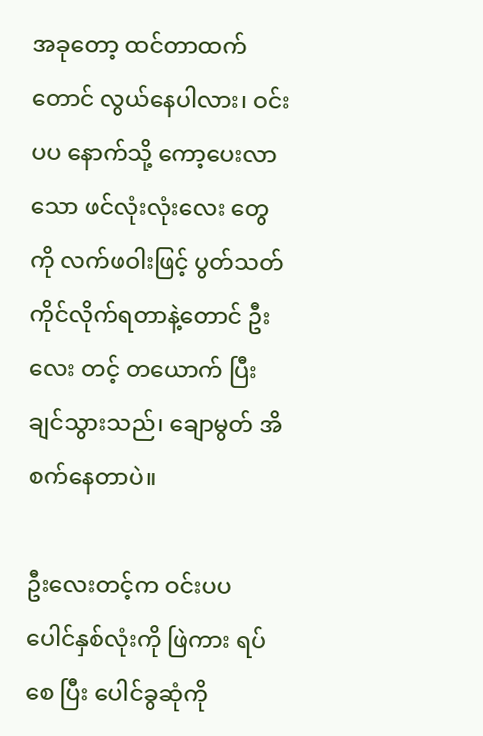အခုတော့ ထင်တာထက်တောင် လွယ်နေပါလား၊ ဝင်းပပ နောက်သို့ ကော့ပေးလာသော ဖင်လုံးလုံးလေး တွေကို လက်ဖဝါးဖြင့် ပွတ်သတ် ကိုင်လိုက်ရတာနဲ့တောင် ဦးလေး တင့် တယောက် ပြီးချင်သွားသည်၊ ချောမွတ် အိစက်နေတာပဲ။

ဦးလေးတင့်က ဝင်းပပ ပေါင်နှစ်လုံးကို ဖြဲကား ရပ်စေ ပြီး ပေါင်ခွဆုံကို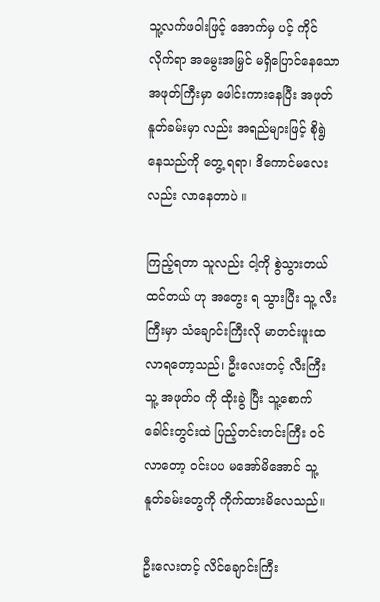သူ့လက်ဖဝါးဖြင့် အောက်မှ ပင့် ကိုင်လိုက်ရာ အမွေးအမြှင် မရှိပြောင်နေသော အဖုတ်ကြီးမှာ ဖေါင်းကားနေပြီး အဖုတ်နူတ်ခမ်းမှာ လည်း အရည်များဖြင့် စိုရွဲ နေသည်ကို တွေ့ ရရာ၊ ဒိကောင်မလေး လည်း လာနေတာပဲ ။

ကြည့်ရတာ သူလည်း ငါ့ကို စွဲသွားတယ် ထင်တယ် ဟု အတွေး ရ သွားပြီး သူ့ လီးကြီးမှာ သံချောင်းကြီးလို မာတင်းဖူးထလာရတော့သည်၊ ဦးလေးတင့် လီးကြီး သူ့ အဖုတ်၀ ကို ထိုးခွဲ ပြီး သူ့စောက်ခေါင်းတွင်းထဲ ပြည့်တင်းတင်းကြီး ဝင်လာတော့ ဝင်းပပ မအော်မိအောင် သူ့ နူတ်ခမ်းတွေကို ကိုက်ထားမိလေသည်။

ဦးလေးတင့် လိင်ချောင်းကြီး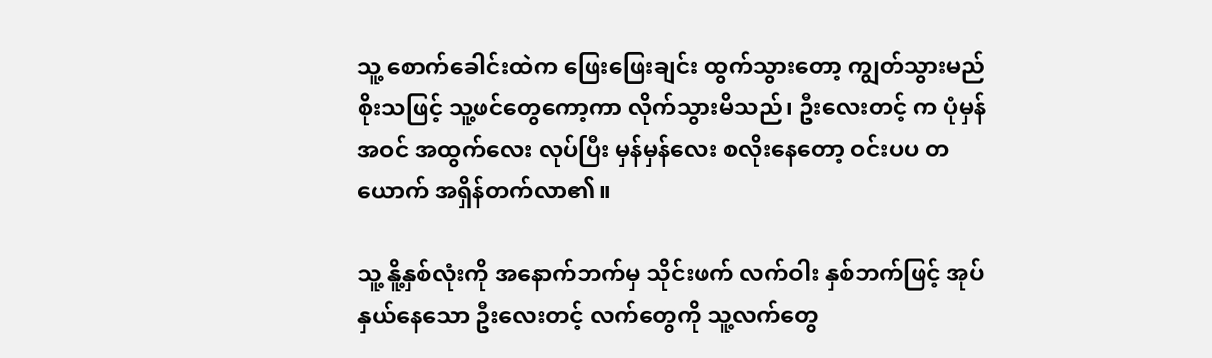သူ့ စောက်ခေါင်းထဲက ဖြေးဖြေးချင်း ထွက်သွားတော့ ကျွတ်သွားမည် စိုးသဖြင့် သူ့ဖင်တွေကော့ကာ လိုက်သွားမိသည်၊ ဦးလေးတင့် က ပုံမှန် အဝင် အထွက်လေး လုပ်ပြီး မှန်မှန်လေး စလိုးနေတော့ ဝင်းပပ တယောက် အရှိန်တက်လာ၏။

သူ့ နိူ့နှစ်လုံးကို အနောက်ဘက်မှ သိုင်းဖက် လက်ဝါး နှစ်ဘက်ဖြင့် အုပ်နှယ်နေသော ဦးလေးတင့် လက်တွေကို သူ့လက်တွေ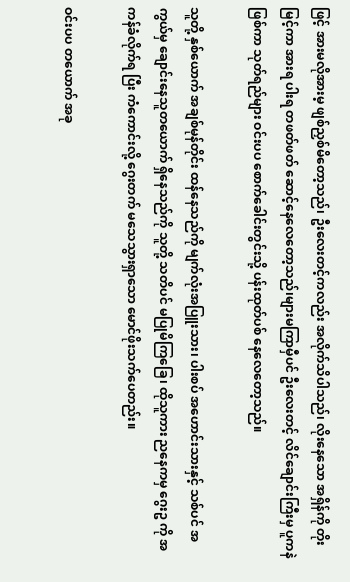ဖြင့် အားမလိုအားမ့ ဖျစ်ညှစ်မိတော့သည်၊ ဦးလေးတင့်ကလည်း အလိုက်သိပါသည်၊ လိုးနေသော အရှိန်ကို တိုးမြင့်ကာ အားရ ပါးရ တဖတ်ဖတ် ဆောင့်နေလေတော့သည်၊များမကြာမှီပင် ဦးလေးတင့် လိင်ချောင်းကြီးမှ ပူကနဲ ဖြစ်ကာ သုတ်ရည်များ ဝင်းပပ စောက်ခေါင်းတွင်းသို့ ပန်းထုတ်ပစ် နေလေတော့သည်။

သူတို့ နှစ်ယောက် အချစ်မုန်တိုင်း ထန်နေသည်ကို မျက်လုံးအပြူးသား၊ ပါးစပ် အဟောင်းသားနှင့် သစ်ပင် အကွယ်မှ ချောင်းနေသူတယောက် ရှိနေသည်ကို သူတို့ သတိပင် မပြုမိကြခြေ၊ ထိုသူကား ညနေကမှ ဂွေးဥ ကို အကန်ခံလိုက်ရ ပြီး ကံကောင်းလို့ ဂွေးတက် မသေသွားရှာသော မောင်ဖိုးသက်ပေတည်း။

ဝင်းပပ တယောက် အခု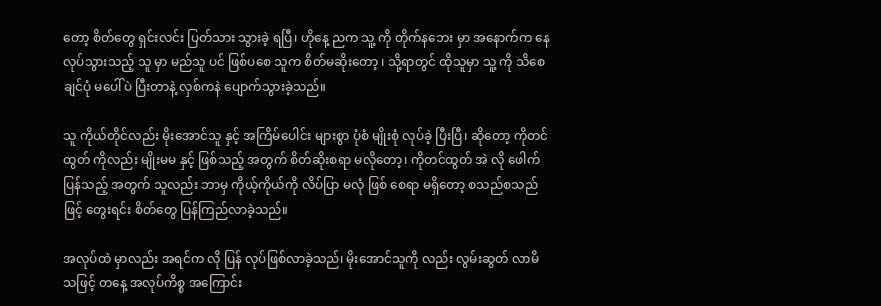တော့ စိတ်တွေ ရှင်းလင်း ပြတ်သား သွားခဲ့ ရပြီ၊ ဟိုနေ့ ညက သူ့ ကို တိုက်နဘေး မှာ အနောက်က နေ လုပ်သွားသည့် သူ မှာ မည်သူ ပင် ဖြစ်ပစေ သူက စိတ်မဆိုးတော့ ၊ သို့ရာတွင် ထိုသူမှာ သူ့ ကို သိစေချင်ပုံ မပေါ်ပဲ ပြီးတာနဲ့ လှစ်ကနဲ ပျောက်သွားခဲ့သည်။

သူ ကိုယ်တိုင်လည်း မိုးအောင်သူ နှင့် အကြိမ်ပေါင်း များစွာ ပုံစံ မျိုးစုံ လုပ်ခဲ့ ပြီးပြီ၊ ဆိုတော့ ကိုတင်ထွတ် ကိုလည်း မျိုးမမ နှင့် ဖြစ်သည့် အတွက် စိတ်ဆိုးစရာ မလိုတော့၊ ကိုတင်ထွတ် အဲ လို ဖေါက်ပြန်သည့် အတွက် သူလည်း ဘာမှ ကိုယ့်ကိုယ်ကို လိပ်ပြာ မလုံ ဖြစ် စေရာ မရှိတော့ စသည်စသည်ဖြင့် တွေးရင်း စိတ်တွေ ပြန်ကြည်လာခဲ့သည်။

အလုပ်ထဲ မှာလည်း အရင်က လို ပြန် လုပ်ဖြစ်လာခဲ့သည်၊ မိုးအောင်သူကို လည်း လွမ်းဆွတ် လာမိသဖြင့် တနေ့ အလုပ်ကိစ္စ အကြောင်း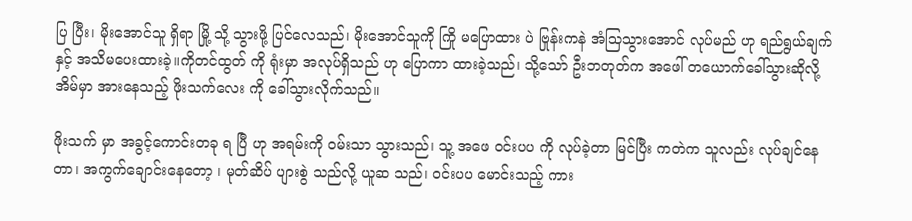ပြ ပြီး၊ မိုးအောင်သူ ရှိရာ မြို့ သို့ သွားဖို့ ပြင်လေသည်၊ မိုးအောင်သူကို ကြို မပြောထား ပဲ ဗြုန်းကနဲ အံသြသွားအောင် လုပ်မည် ဟု ရည်ရွယ်ချက်နှင့် အသိမပေးထားခဲ့။ကိုတင်ထွတ် ကို ရုံးမှာ အလုပ်ရှိသည် ဟု ပြောကာ ထားခဲ့သည်၊ သို့သော် ဦးဘတုတ်က အဖေါ် တယောက်ခေါ်သွားဆိုလို့ အိမ်မှာ အားနေသည့် ဖိုးသက်လေး ကို ခေါ်သွားလိုက်သည်။

ဖိုးသက် မှာ အခွင့်ကောင်းတခု ရ ပြီ ဟု အရမ်းကို ဝမ်းသာ သွားသည်၊ သူ့ အဖေ ဝင်းပပ ကို လုပ်ခဲ့တာ မြင်ပြီး ကတဲက သူလည်း လုပ်ချင်နေတာ၊ အကွက်ချောင်းနေတော့ ၊ မုတ်ဆိပ် ပျားစွဲ သည်လို့ ယူဆ သည်၊ ဝင်းပပ မောင်းသည့် ကား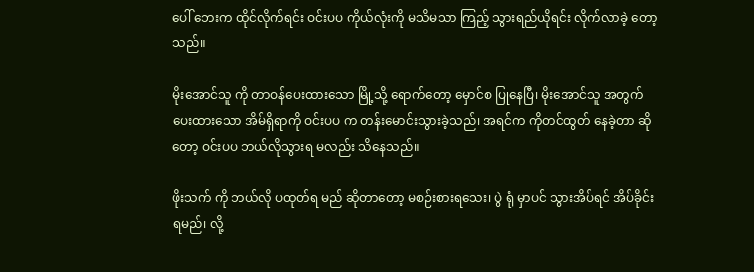ပေါ် ဘေးက ထိုင်လိုက်ရင်း ဝင်းပပ ကိုယ်လုံးကို မသိမသာ ကြည့် သွားရည်ယိုရင်း လိုက်လာခဲ့ တော့သည်။

မိုးအောင်သူ ကို တာဝန်ပေးထားသော မြို့သို့ ရောက်တော့ မှောင်စ ပြုနေပြီ၊ မိုးအောင်သူ အတွက် ပေးထားသော အိမ်ရှိရာကို ဝင်းပပ က တန်းမောင်းသွားခဲ့သည်၊ အရင်က ကိုတင်ထွတ် နေခဲ့တာ ဆိုတော့ ဝင်းပပ ဘယ်လိုသွားရ မလည်း သိနေသည်။

ဖိုးသက် ကို ဘယ်လို ပထုတ်ရ မည် ဆိုတာတော့ မစဉ်းစားရသေး၊ ပွဲ ရုံ မှာပင် သွားအိပ်ရင် အိပ်ခိုင်းရမည်၊ လို့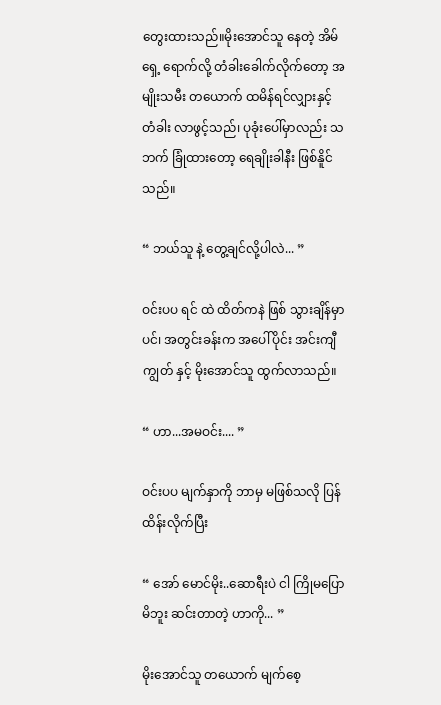တွေးထားသည်။မိုးအောင်သူ နေတဲ့ အိမ်ရှေ့ ရောက်လို့ တံခါးခေါက်လိုက်တော့ အမျိုးသမီး တယောက် ထမိန်ရင်လျှားနှင့် တံခါး လာဖွင့်သည်၊ ပုခုံးပေါ်မှာလည်း သဘက် ခြုံထားတော့ ရေချိုးခါနီး ဖြစ်နိူင်သည်။

“ ဘယ်သူ နဲ့ တွေ့ချင်လို့ပါလဲ... ”

ဝင်းပပ ရင် ထဲ ထိတ်ကနဲ ဖြစ် သွားချိန်မှာပင်၊ အတွင်းခန်းက အပေါ်ပိုင်း အင်းကျီကျွတ် နှင့် မိုးအောင်သူ ထွက်လာသည်။

“ ဟာ...အမဝင်း.... ”

ဝင်းပပ မျက်နှာကို ဘာမှ မဖြစ်သလို ပြန်ထိန်းလိုက်ပြီး

“ အော် မောင်မိုး..ဆောရီးပဲ ငါ ကြိုမပြောမိဘူး ဆင်းတာတဲ့ ဟာကို... ”

မိုးအောင်သူ တယောက် မျက်စေ့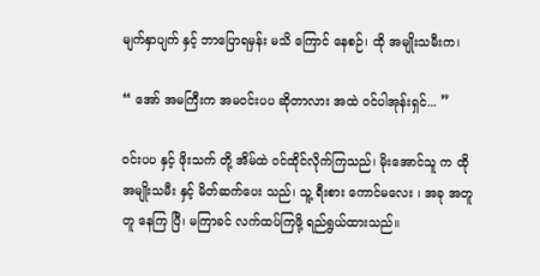မျက်နှာပျက် နှင့် ဘာပြောရမှန်း မသိ ကြောင် နေစဉ်၊ ထို အမျိုးသမီးက၊

“ အော် အမကြီးက အမဝင်းပပ ဆိုတာလား အထဲ ဝင်ပါအုန်းရှင်... ”

ဝင်းပပ နှင့် ဖိုးသက် တို့ အိမ်ထဲ ဝင်ထိုင်လိုက်ကြသည်၊ မိုးအောင်သူ က ထို အမျိုးသမီး နှင့် မိတ်ဆက်ပေး သည်၊ သူ့ ရီးစား ကောင်မလေး ၊ အခု အတူတူ နေကြ ပြီ၊ မကြာခင် လက်ထပ်ကြဖို့ ရည်ရွယ်ထားသည်။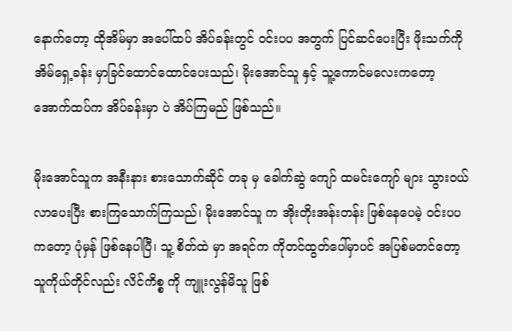နောက်တော့ ထိုအိမ်မှာ အပေါ်ထပ် အိပ်ခန်းတွင် ဝင်းပပ အတွက် ပြင်ဆင်ပေးပြီး ဖိုးသက်ကို အိမ်ရှေ့ခန်း မှာခြင်ထောင်ထောင်ပေးသည်၊ မိုးအောင်သူ နှင့် သူ့ကောင်မလေးကတော့ အောက်ထပ်က အိပ်ခန်းမှာ ပဲ အိပ်ကြမည် ဖြစ်သည်။

မိုးအောင်သူက အနီးနား စားသောက်ဆိုင် တခု မှ ခေါက်ဆွဲ ကျော် ထမင်းကျော် များ သွားဝယ်လာပေးပြီး စားကြသောက်ကြသည်၊ မိုးအောင်သူ က အိုးတိုးအန်းတန်း ဖြစ်နေပေမဲ့ ဝင်းပပ ကတော့ ပုံမှန် ဖြစ်နေပါပြီ၊ သူ့ စိတ်ထဲ မှာ အရင်က ကိုတင်ထွတ်ပေါ်မှာပင် အပြစ်မတင်တော့ သူကိုယ်တိုင်လည်း လိင်ကိစ္စ ကို ကျူးလွန်မိသူ ဖြစ်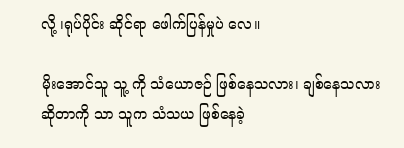လို့ ၊ရုပ်ပိုင်း ဆိုင်ရာ ဖေါက်ပြန်မှုပဲ လေ။

မိုးအောင်သူ သူ့ ကို သံယောဇဉ် ဖြစ်နေသလား၊ ချစ်နေသလား ဆိုတာကို သာ သူက သံသယ ဖြစ်နေခဲ့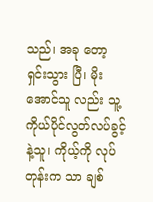သည်၊ အခု တော့ ရှင်းသွား ပြီ၊ မိုးအောင်သူ လည်း သူ့ ကိုယ်ပိုင်လွတ်လပ်ခွင့်နဲ့သူ၊ ကိုယ့်ကို လုပ်တုန်းက သာ ချစ်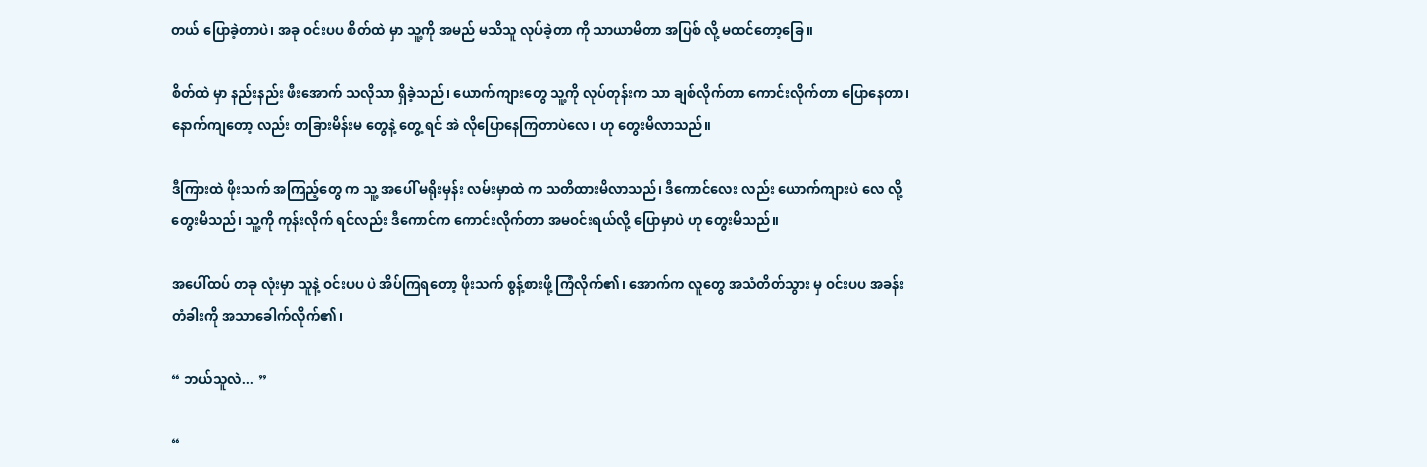တယ် ပြောခဲ့တာပဲ၊ အခု ဝင်းပပ စိတ်ထဲ မှာ သူ့ကို အမည် မသိသူ လုပ်ခဲ့တာ ကို သာယာမိတာ အပြစ် လို့ မထင်တော့ခြေ။

စိတ်ထဲ မှာ နည်းနည်း ဖီးအောက် သလိုသာ ရှိခဲ့သည်၊ ယောက်ကျားတွေ သူ့ကို လုပ်တုန်းက သာ ချစ်လိုက်တာ ကောင်းလိုက်တာ ပြောနေတာ၊ နောက်ကျတော့ လည်း တခြားမိန်းမ တွေနဲ့ တွေ့ ရင် အဲ လိုပြောနေကြတာပဲလေ၊ ဟု တွေးမိလာသည်။

ဒီကြားထဲ ဖိုးသက် အကြည့်တွေ က သူ့ အပေါ် မရိုးမှန်း လမ်းမှာထဲ က သတိထားမိလာသည်၊ ဒီကောင်လေး လည်း ယောက်ကျားပဲ လေ လို့ တွေးမိသည်၊ သူ့ကို ကုန်းလိုက် ရင်လည်း ဒီကောင်က ကောင်းလိုက်တာ အမဝင်းရယ်လို့ ပြောမှာပဲ ဟု တွေးမိသည်။

အပေါ်ထပ် တခု လုံးမှာ သူနဲ့ ဝင်းပပ ပဲ အိပ်ကြရတော့ ဖိုးသက် စွန့်စားဖို့ ကြံလိုက်၏၊ အောက်က လူတွေ အသံတိတ်သွား မှ ဝင်းပပ အခန်းတံခါးကို အသာခေါက်လိုက်၏၊

“ ဘယ်သူလဲ... ”

“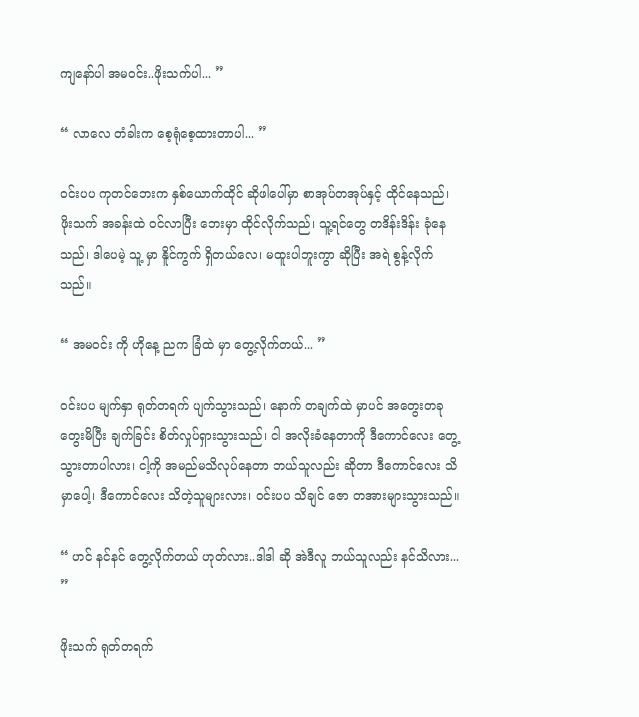ကျနော်ပါ အမဝင်း..ဖိုးသက်ပါ... ”

“ လာလေ တံခါးက စေ့ရုံစေ့ထားတာပါ... ”

ဝင်းပပ ကုတင်ဘေးက နှစ်ယောက်ထိုင် ဆိုဖါပေါ်မှာ စာအုပ်တအုပ်နှင့် ထိုင်နေသည်၊ ဖိုးသက် အခန်းထဲ ဝင်လာပြီး ဘေးမှာ ထိုင်လိုက်သည်၊ သူ့ရင်တွေ တဒိန်းဒိန်း ခုံနေသည်၊ ဒါပေမဲ့ သူ့ မှာ နိူင်ကွက် ရှိတယ်လေ၊ မထူးပါဘူးကွာ ဆိုပြီး အရဲ စွန့်လိုက်သည်။

“ အမဝင်း ကို ဟိုနေ့ ညက ခြံထဲ မှာ တွေ့လိုက်တယ်... ”

ဝင်းပပ မျက်နှာ ရုတ်တရက် ပျက်သွားသည်၊ နောက် တချက်ထဲ မှာပင် အတွေးတခု တွေးမိပြီး ချက်ခြင်း စိတ်လှုပ်ရှားသွားသည်၊ ငါ အလိုးခံနေတာကို ဒီကောင်လေး တွေ့သွားတာပါလား၊ ငါ့ကို အမည်မသိလုပ်နေတာ ဘယ်သူလည်း ဆိုတာ ဒီကောင်လေး သိမှာပေါ့၊ ဒီကောင်လေး သိတဲ့သူများလား၊ ဝင်းပပ သိချင် ဇော တအားများသွားသည်။

“ ဟင် နင်နင် တွေ့လိုက်တယ် ဟုတ်လား..ဒါဒါ ဆို အဲဒီလူ ဘယ်သူလည်း နင်သိလား... ”

ဖိုးသက် ရုတ်တရက်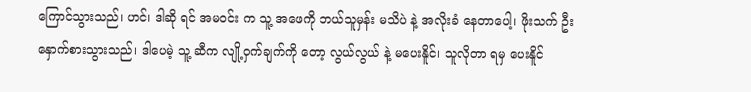ကြောင်သွားသည်၊ ဟင်၊ ဒါဆို ရင် အမဝင်း က သူ့ အဖေကို ဘယ်သူမှန်း မသိပဲ နဲ့ အလိုးခံ နေတာပေါ့၊ ဖိုးသက် ဦးနှောက်စားသွားသည်၊ ဒါပေမဲ့ သူ့ ဆီက လျို့ဝှက်ချက်ကို တော့ လွယ်လွယ် နဲ့ မပေးနိူင်၊ သူလိုတာ ရမှ ပေးနိူင်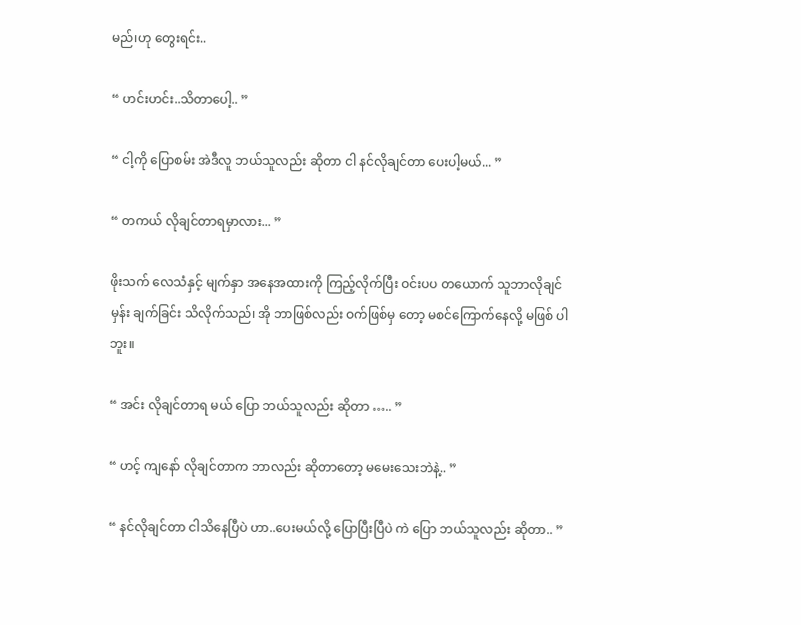မည်၊ဟု တွေးရင်း..

“ ဟင်းဟင်း..သိတာပေါ့.. ”

“ ငါ့ကို ပြောစမ်း အဲဒီလူ ဘယ်သူလည်း ဆိုတာ ငါ နင်လိုချင်တာ ပေးပါ့မယ်... ”

“ တကယ် လိုချင်တာရမှာလား... ”

ဖိုးသက် လေသံနှင့် မျက်နှာ အနေအထားကို ကြည့်လိုက်ပြီး ဝင်းပပ တယောက် သူဘာလိုချင်မှန်း ချက်ခြင်း သိလိုက်သည်၊ အို ဘာဖြစ်လည်း ဝက်ဖြစ်မှ တော့ မစင်ကြောက်နေလို့ မဖြစ် ပါဘူး။

“ အင်း လိုချင်တာရ မယ် ပြော ဘယ်သူလည်း ဆိုတာ ….. ”

“ ဟင့် ကျနော် လိုချင်တာက ဘာလည်း ဆိုတာတော့ မမေးသေးဘဲနဲ့.. ”

“ နင်လိုချင်တာ ငါသိနေပြီပဲ ဟာ..ပေးမယ်လို့ ပြောပြီးပြီပဲ ကဲ ပြော ဘယ်သူလည်း ဆိုတာ.. ”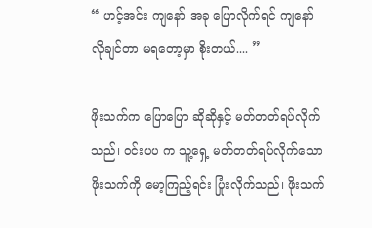“ ဟင့်အင်း ကျနော် အခု ပြောလိုက်ရင် ကျနော်လိုချင်တာ မရတော့မှာ စိုးတယ်.... ”

ဖိုးသက်က ပြောပြော ဆိုဆိုနှင့် မတ်တတ်ရပ်လိုက်သည်၊ ဝင်းပပ က သူ့ရှေ့ မတ်တတ်ရပ်လိုက်သော ဖိုးသက်ကို မော့ကြည့်ရင်း ပြုံးလိုက်သည်၊ ဖိုးသက်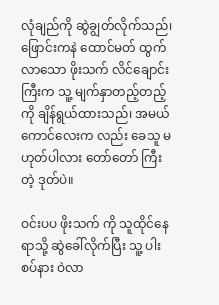လုံချည်ကို ဆွဲချွတ်လိုက်သည်၊ ဖြောင်းကနဲ ထောင်မတ် ထွက်လာသော ဖိုးသက် လိင်ချောင်းကြီးက သူ့ မျက်နှာတည့်တည့်ကို ချိန်ရွယ်ထားသည်၊ အမယ် ကောင်လေးက လည်း ခေသူ မဟုတ်ပါလား တော်တော် ကြီးတဲ့ ဒုတ်ပဲ။

ဝင်းပပ ဖိုးသက် ကို သူထိုင်နေရာသို့ ဆွဲခေါ်လိုက်ပြီး သူ့ ပါးစပ်နား ဝဲလာ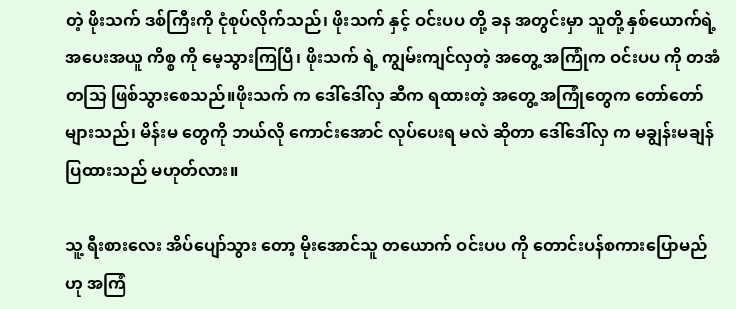တဲ့ ဖိုးသက် ဒစ်ကြီးကို ငုံစုပ်လိုက်သည်၊ ဖိုးသက် နှင့် ဝင်းပပ တို့ ခန အတွင်းမှာ သူတို့ နှစ်ယောက်ရဲ့ အပေးအယူ ကိစ္စ ကို မေ့သွားကြပြီ၊ ဖိုးသက် ရဲ့ ကျွမ်းကျင်လှတဲ့ အတွေ့ အကြုံက ဝင်းပပ ကို တအံတသြ ဖြစ်သွားစေသည်။ဖိုးသက် က ဒေါ်ဒေါ်လှ ဆီက ရထားတဲ့ အတွေ့ အကြုံတွေက တော်တော် များသည်၊ မိန်းမ တွေကို ဘယ်လို ကောင်းအောင် လုပ်ပေးရ မလဲ ဆိုတာ ဒေါ်ဒေါ်လှ က မချွန်းမချန် ပြထားသည် မဟုတ်လား။

သူ့ ရီးစားလေး အိပ်ပျော်သွား တော့ မိုးအောင်သူ တယောက် ဝင်းပပ ကို တောင်းပန်စကားပြောမည် ဟု အကြံ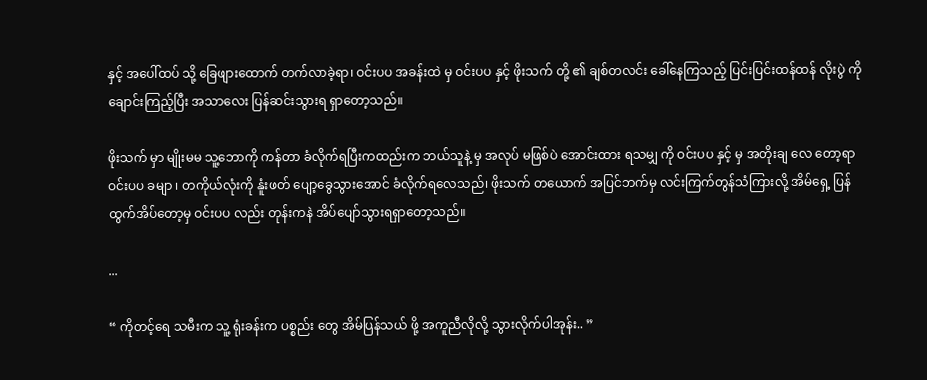နှင့် အပေါ်ထပ် သို့ ခြေဖျားထောက် တက်လာခဲ့ရာ၊ ဝင်းပပ အခန်းထဲ မှ ဝင်းပပ နှင့် ဖိုးသက် တို့ ၏ ချစ်တလင်း ခေါ်နေကြသည့် ပြင်းပြင်းထန်ထန် လိုးပွဲ ကို ချောင်းကြည့်ပြီး အသာလေး ပြန်ဆင်းသွားရ ရှာတော့သည်။

ဖိုးသက် မှာ မျိုးမမ သူ့ဘောကို ကန်တာ ခံလိုက်ရပြီးကထည်းက ဘယ်သူနဲ့ မှ အလုပ် မဖြစ်ပဲ အောင်းထား ရသမျှ ကို ဝင်းပပ နှင့် မှ အတိုးချ လေ တော့ရာ ဝင်းပပ ခမျာ ၊ တကိုယ်လုံးကို နူံးဖတ် ပျော့ခွေသွားအောင် ခံလိုက်ရလေသည်၊ ဖိုးသက် တယောက် အပြင်ဘက်မှ လင်းကြက်တွန်သံကြားလို့ အိမ်ရှေ့ ပြန်ထွက်အိပ်တော့မှ ဝင်းပပ လည်း တုန်းကနဲ အိပ်ပျော်သွားရရှာတော့သည်။

...

“ ကိုတင့်ရေ သမီးက သူ့ ရုံးခန်းက ပစ္စည်း တွေ အိမ်ပြန်သယ် ဖို့ အကူညီလိုလို့ သွားလိုက်ပါအုန်း.. ”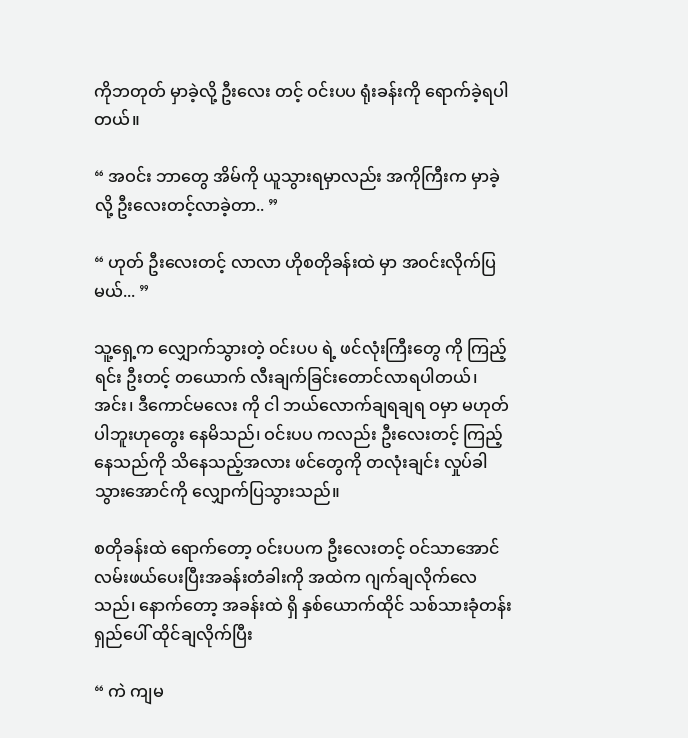ကိုဘတုတ် မှာခဲ့လို့ ဦးလေး တင့် ဝင်းပပ ရုံးခန်းကို ရောက်ခဲ့ရပါတယ်။

“ အဝင်း ဘာတွေ အိမ်ကို ယူသွားရမှာလည်း အကိုကြီးက မှာခဲ့လို့ ဦးလေးတင့်လာခဲ့တာ.. ”

“ ဟုတ် ဦးလေးတင့် လာလာ ဟိုစတိုခန်းထဲ မှာ အဝင်းလိုက်ပြမယ်... ”

သူ့ရှေ့က လျှောက်သွားတဲ့ ဝင်းပပ ရဲ့ ဖင်လုံးကြီးတွေ ကို ကြည့်ရင်း ဦးတင့် တယောက် လီးချက်ခြင်းတောင်လာရပါတယ်၊ အင်း၊ ဒီကောင်မလေး ကို ငါ ဘယ်လောက်ချရချရ ဝမှာ မဟုတ်ပါဘူးဟုတွေး နေမိသည်၊ ဝင်းပပ ကလည်း ဦးလေးတင့် ကြည့်နေသည်ကို သိနေသည့်အလား ဖင်တွေကို တလုံးချင်း လှုပ်ခါသွားအောင်ကို လျှောက်ပြသွားသည်။

စတိုခန်းထဲ ရောက်တော့ ဝင်းပပက ဦးလေးတင့် ဝင်သာအောင် လမ်းဖယ်ပေးပြီးအခန်းတံခါးကို အထဲက ဂျက်ချလိုက်လေသည်၊ နောက်တော့ အခန်းထဲ ရှိ နှစ်ယောက်ထိုင် သစ်သားခုံတန်းရှည်ပေါ် ထိုင်ချလိုက်ပြီး

“ ကဲ ကျမ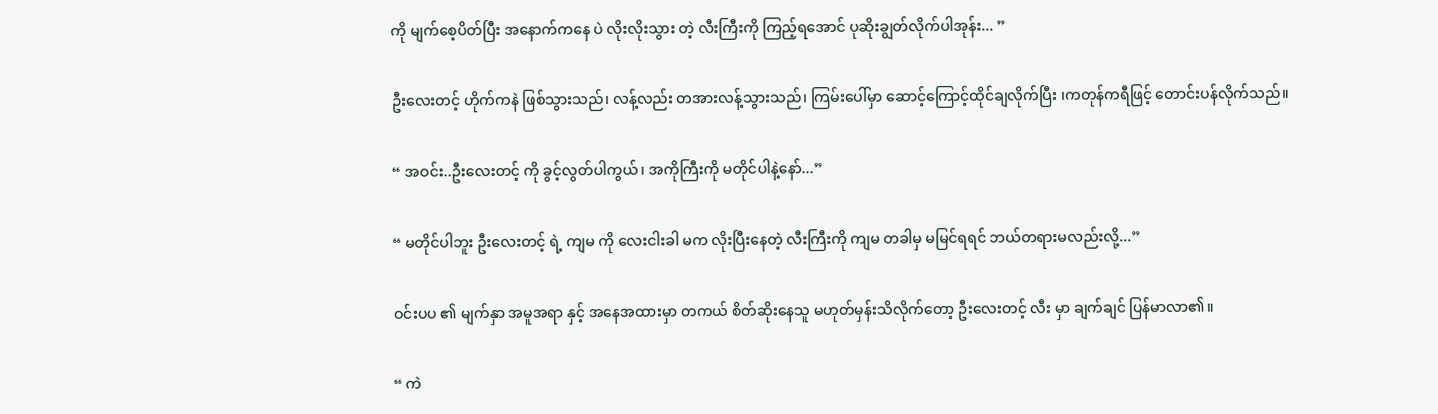ကို မျက်စေ့ပိတ်ပြီး အနောက်ကနေ ပဲ လိုးလိုးသွား တဲ့ လီးကြီးကို ကြည့်ရအောင် ပုဆိုးချွတ်လိုက်ပါအုန်း... ”

ဦးလေးတင့် ဟိုက်ကနဲ ဖြစ်သွားသည်၊ လန့်လည်း တအားလန့်သွားသည်၊ ကြမ်းပေါ်မှာ ဆောင့်ကြောင့်ထိုင်ချလိုက်ပြီး ၊ကတုန်ကရီဖြင့် တောင်းပန်လိုက်သည်။

“ အဝင်း..ဦးလေးတင့် ကို ခွင့်လွတ်ပါကွယ်၊ အကိုကြီးကို မတိုင်ပါနဲ့နော်...”

“ မတိုင်ပါဘူး ဦးလေးတင့် ရဲ့ ကျမ ကို လေးငါးခါ မက လိုးပြီးနေတဲ့ လီးကြီးကို ကျမ တခါမှ မမြင်ရရင် ဘယ်တရားမလည်းလို့...”

ဝင်းပပ ၏ မျက်နှာ အမူအရာ နှင့် အနေအထားမှာ တကယ် စိတ်ဆိုးနေသူ မဟုတ်မှန်းသိလိုက်တော့ ဦးလေးတင့် လီး မှာ ချက်ချင် ပြန်မာလာ၏။

“ ကဲ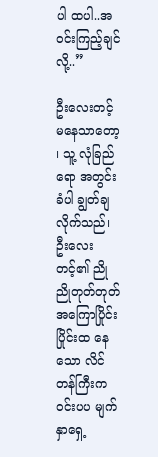ပါ ထပါ..အဝင်းကြည့်ချင်လို့..”

ဦးလေးတင့် မနေသာတော့ ၊ သူ့ လုံခြည် ရော အတွင်းခံပါ ချွတ်ချလိုက်သည်၊ ဦးလေးတင့်၏ ညိုညိုတုတ်တုတ် အကြောပြိုင်းပြိုင်းထ နေသော လိင်တန်ကြီးက ဝင်းပပ မျက်နှာရှေ့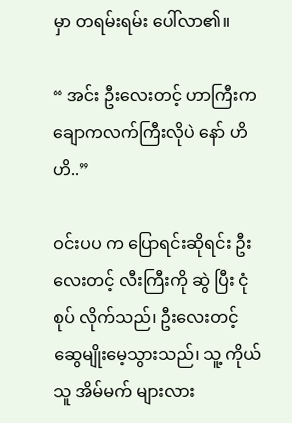မှာ တရမ်းရမ်း ပေါ်လာ၏။

“ အင်း ဦးလေးတင့် ဟာကြီးက ချောကလက်ကြီးလိုပဲ နော် ဟိဟိ..”

ဝင်းပပ က ပြောရင်းဆိုရင်း ဦးလေးတင့် လီးကြီးကို ဆွဲ ပြီး ငုံစုပ် လိုက်သည်၊ ဦးလေးတင့် ဆွေမျိုးမေ့သွားသည်၊ သူ့ ကိုယ်သူ အိမ်မက် များလား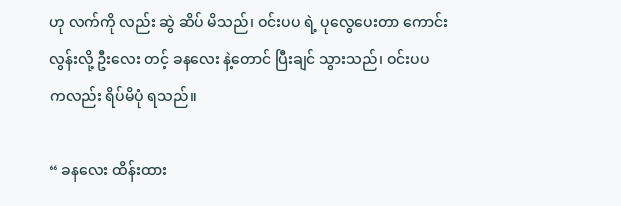ဟု လက်ကို လည်း ဆွဲ ဆိပ် မိသည်၊ ဝင်းပပ ရဲ့ ပုလွေပေးတာ ကောင်းလွန်းလို့ ဦးလေး တင့် ခနလေး နဲ့တောင် ပြီးချင် သွားသည်၊ ဝင်းပပ ကလည်း ရိပ်မိပုံ ရသည်။

“ ခနလေး ထိန်းထား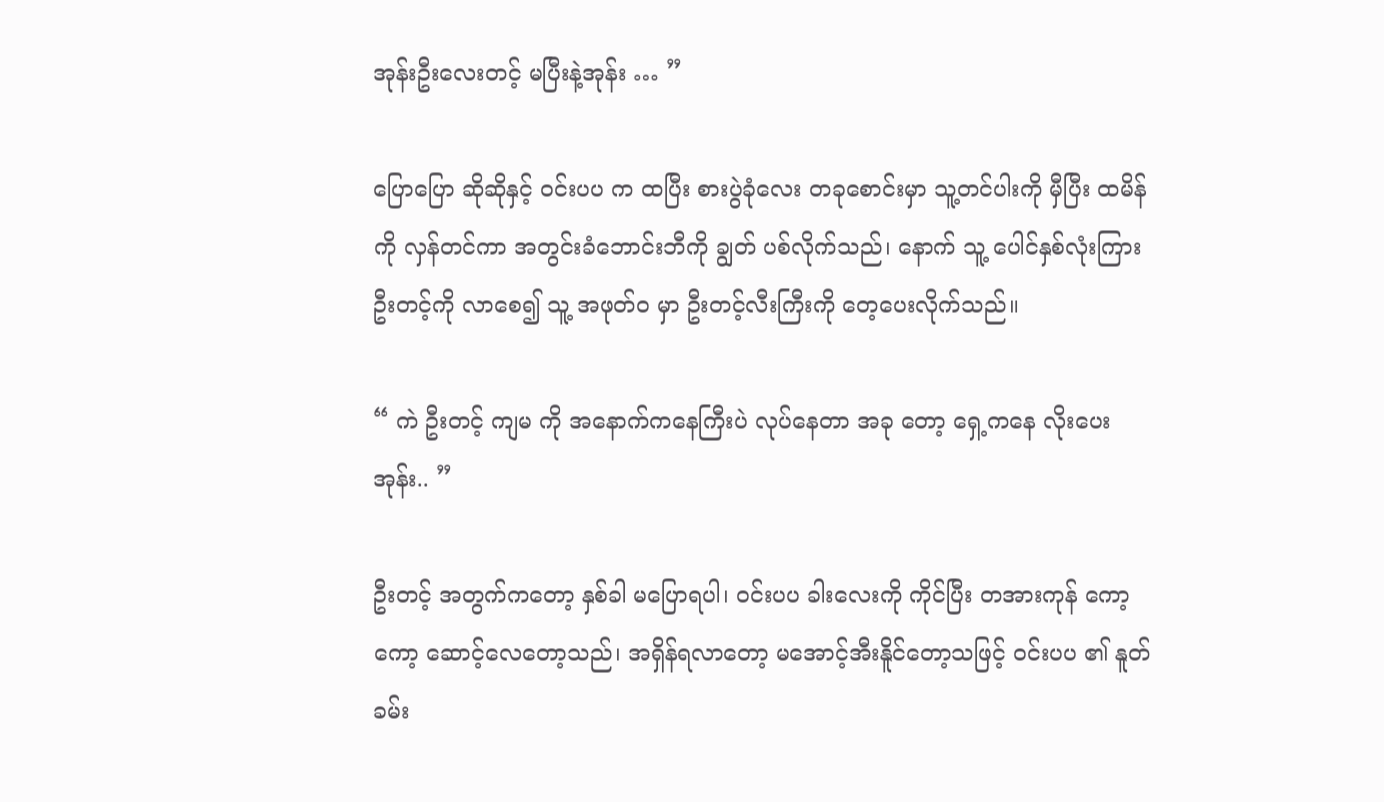အုန်းဦးလေးတင့် မပြီးနဲ့အုန်း … ”

ပြောပြော ဆိုဆိုနှင့် ဝင်းပပ က ထပြီး စားပွဲခုံလေး တခုစောင်းမှာ သူ့တင်ပါးကို မှီပြီး ထမိန်ကို လှန်တင်ကာ အတွင်းခံဘောင်းဘီကို ချွတ် ပစ်လိုက်သည်၊ နောက် သူ့ ပေါင်နှစ်လုံးကြား ဦးတင့်ကို လာစေ၍ သူ့ အဖုတ်ဝ မှာ ဦးတင့်လီးကြီးကို တေ့ပေးလိုက်သည်။

“ ကဲ ဦးတင့် ကျမ ကို အနောက်ကနေကြီးပဲ လုပ်နေတာ အခု တော့ ရှေ့ကနေ လိုးပေးအုန်း.. ”

ဦးတင့် အတွက်ကတော့ နှစ်ခါ မပြောရပါ၊ ဝင်းပပ ခါးလေးကို ကိုင်ပြီး တအားကုန် ကော့ကော့ ဆောင့်လေတော့သည်၊ အရှိန်ရလာတော့ မအောင့်အီးနိူင်တော့သဖြင့် ဝင်းပပ ၏ နူတ်ခမ်း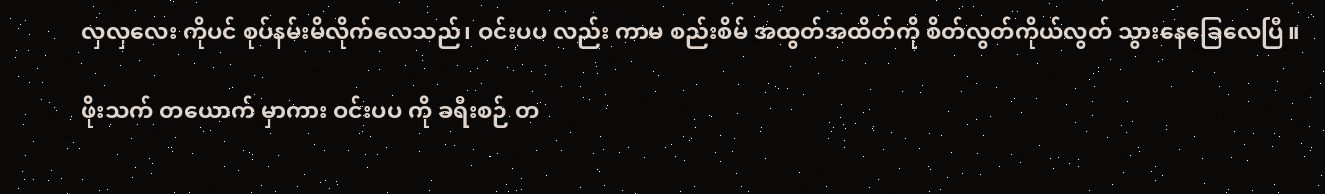လှလှလေး ကိုပင် စုပ်နမ်းမိလိုက်လေသည်၊ ဝင်းပပ လည်း ကာမ စည်းစိမ် အထွတ်အထိတ်ကို စိတ်လွတ်ကိုယ်လွတ် သွားနေခြေလေပြီ။

ဖိုးသက် တယောက် မှာကား ဝင်းပပ ကို ခရီးစဉ် တ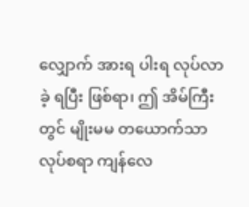လျှောက် အားရ ပါးရ လုပ်လာခဲ့ ရပြီး ဖြစ်ရာ၊ ဤ အိမ်ကြီးတွင် မျိုးမမ တယောက်သာ လုပ်စရာ ကျန်လေ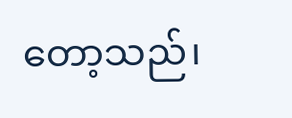တော့သည်၊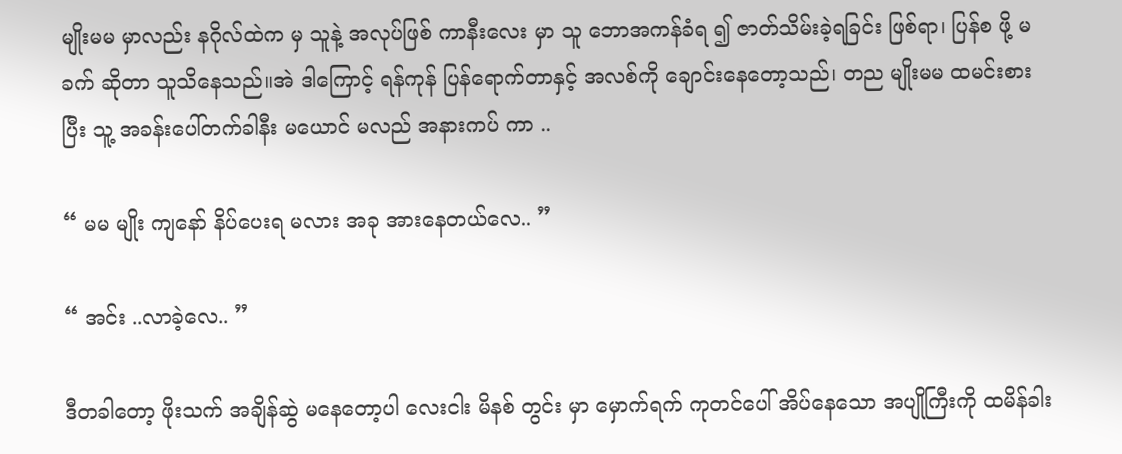မျိုးမမ မှာလည်း နဂိုလ်ထဲက မှ သူနဲ့ အလုပ်ဖြစ် ကာနီးလေး မှာ သူ ဘောအကန်ခံရ ၍ ဇာတ်သိမ်းခဲ့ရခြင်း ဖြစ်ရာ၊ ပြန်စ ဖို့ မခက် ဆိုတာ သူသိနေသည်။အဲ ဒါကြောင့် ရန်ကုန် ပြန်ရောက်တာနှင့် အလစ်ကို ချောင်းနေတော့သည်၊ တည မျိုးမမ ထမင်းစားပြီး သူ့ အခန်းပေါ်တက်ခါနီး မယောင် မလည် အနားကပ် ကာ ..

“ မမ မျိုး ကျနော် နိပ်ပေးရ မလား အခု အားနေတယ်လေ.. ”

“ အင်း ..လာခဲ့လေ.. ”

ဒီတခါတော့ ဖိုးသက် အချိန်ဆွဲ မနေတော့ပါ လေးငါး မိနစ် တွင်း မှာ မှောက်ရက် ကုတင်ပေါ် အိပ်နေသော အပျိုကြီးကို ထမိန်ခါး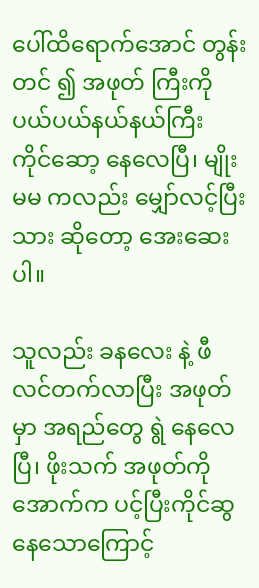ပေါ်ထိရောက်အောင် တွန်းတင် ၍ အဖုတ် ကြီးကို ပယ်ပယ်နယ်နယ်ကြီး ကိုင်ဆော့ နေလေပြီ၊ မျိုးမမ ကလည်း မျှော်လင့်ပြီး သား ဆိုတော့ အေးဆေးပါ။

သူလည်း ခနလေး နဲ့ ဖီလင်တက်လာပြီး အဖုတ်မှာ အရည်တွေ ရွဲ နေလေပြီ၊ ဖိုးသက် အဖုတ်ကို အောက်က ပင့်ပြီးကိုင်ဆွ နေသောကြောင့်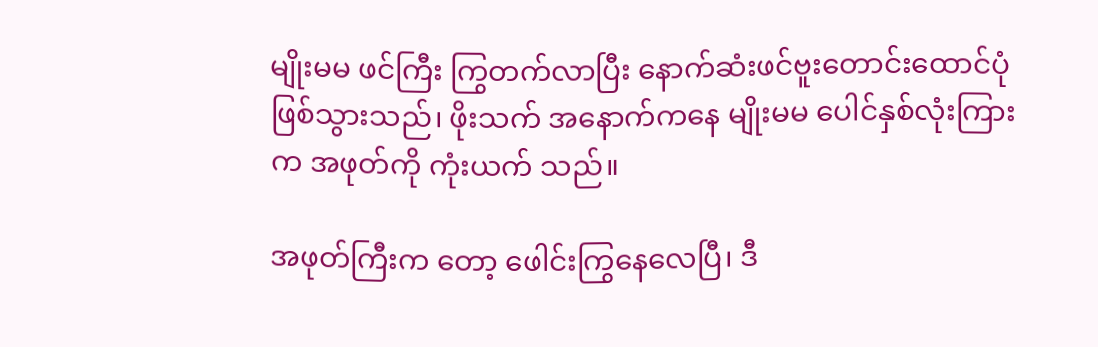မျိုးမမ ဖင်ကြီး ကြွတက်လာပြီး နောက်ဆံးဖင်ဗူးတောင်းထောင်ပုံ ဖြစ်သွားသည်၊ ဖိုးသက် အနောက်ကနေ မျိုးမမ ပေါင်နှစ်လုံးကြားက အဖုတ်ကို ကုံးယက် သည်။

အဖုတ်ကြီးက တော့ ဖေါင်းကြွနေလေပြီ၊ ဒီ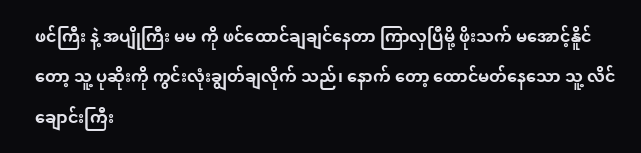ဖင်ကြီး နဲ့ အပျိုကြီး မမ ကို ဖင်ထောင်ချချင်နေတာ ကြာလှပြီမို့ ဖိုးသက် မအောင့်နိူင်တော့ သူ့ ပုဆိုးကို ကွင်းလုံးချွတ်ချလိုက် သည်၊ နောက် တော့ ထောင်မတ်နေသော သူ့ လိင်ချောင်းကြီး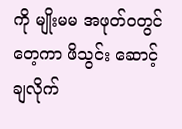ကို မျိုးမမ အဖုတ်ဝတွင် တေ့ကာ ဖိသွင်း ဆောင့်ချလိုက်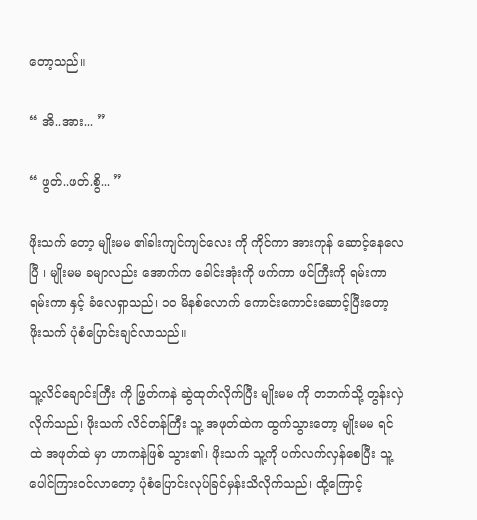တော့သည်။

“ အိ..အား... ”

“ ဖွတ်..ဖတ်.စွိ... ”

ဖိုးသက် တော့ မျိုးမမ ၏ခါးကျင်ကျင်လေး ကို ကိုင်ကာ အားကုန် ဆောင့်နေလေပြီ ၊ မျိုးမမ ခမျာလည်း အောက်က ခေါင်းအုံးကို ဖက်ကာ ဖင်ကြီးကို ရမ်းကာရမ်းကာ နှင့် ခံလေရှာသည်၊ ၁၀ မိနစ်လောက် ကောင်းကောင်းဆောင့်ပြီးတော့ ဖိုးသက် ပုံစံပြောင်းချင်လာသည်။

သူ့လိင်ချောင်းကြီး ကို ဖြွတ်ကနဲ ဆွဲထုတ်လိုက်ပြီး မျိုးမမ ကို တဘက်သို့ တွန်းလှဲ လိုက်သည်၊ ဖိုးသက် လိင်တန်ကြီး သူ့ အဖုတ်ထဲက ထွက်သွားတော့ မျိုးမမ ရင်ထဲ အဖုတ်ထဲ မှာ ဟာကနဲဖြစ် သွား၏၊ ဖိုးသက် သူ့ကို ပက်လက်လှန်စေပြီး သူ့ပေါင်ကြားဝင်လာတော့ ပုံစံပြောင်းလုပ်ခြင်မှန်းသိလိုက်သည်၊ ထို့ကြောင့်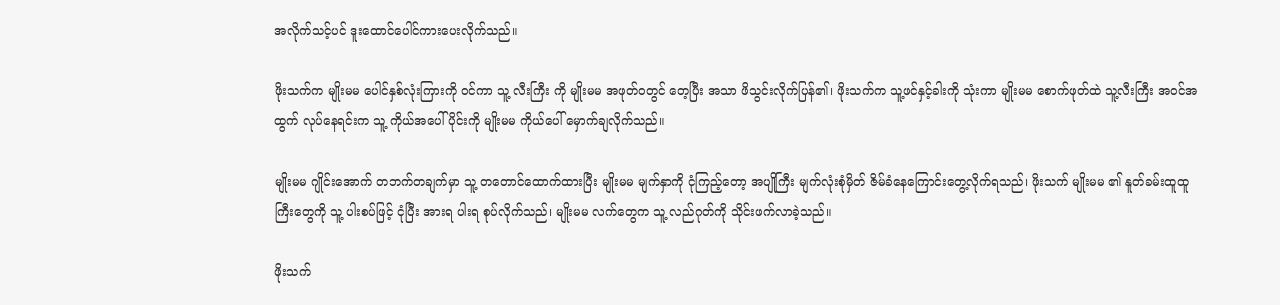အလိုက်သင့်ပင် ဒူးထောင်ပေါင်ကားပေးလိုက်သည်။

ဖိုးသက်က မျိုးမမ ပေါင်နှစ်လုံးကြားကို ဝင်ကာ သူ့ လီးကြီး ကို မျိုးမမ အဖုတ်ဝတွင် တေ့ပြီး အသာ ဖိသွင်းလိုက်ပြန်၏၊ ဖိုးသက်က သူ့ဖင်နှင့်ခါးကို သုံးကာ မျိုးမမ စောက်ဖုတ်ထဲ သူ့လီးကြီး အဝင်အထွက် လုပ်နေရင်းက သူ့ ကိုယ်အပေါ်ပိုင်းကို မျိုးမမ ကိုယ်ပေါ် မှောက်ချလိုက်သည်။

မျိုးမမ ဂျိုင်းအောက် တဘက်တချက်မှာ သူ့ တတောင်ထောက်ထားပြီး မျိုးမမ မျက်နှာကို ငုံကြည့်တော့ အပျိုကြီး မျက်လုံးစုံမှိတ် ဇိမ်ခံနေကြောင်းတွေ့လိုက်ရသည်၊ ဖိုးသက် မျိုးမမ ၏ နူတ်ခမ်းထူထူ ကြီးတွေကို သူ့ ပါးစပ်ဖြင့် ငုံပြီး အားရ ပါးရ စုပ်လိုက်သည်၊ မျိုးမမ လက်တွေက သူ့ လည်ဂုတ်ကို သိုင်းဖက်လာခဲ့သည်။

ဖိုးသက်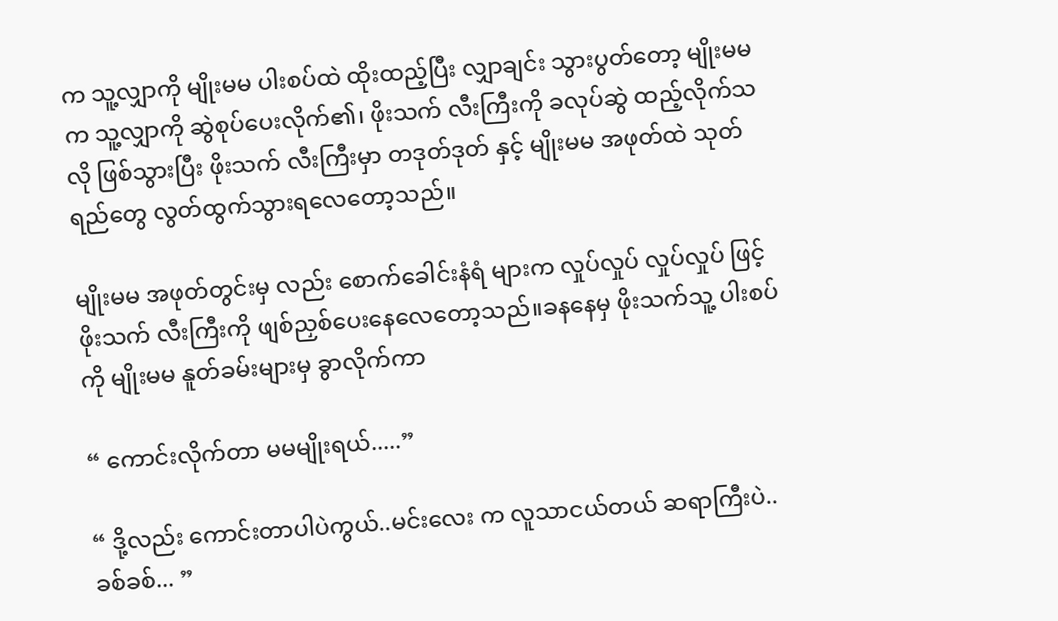က သူ့လျှာကို မျိုးမမ ပါးစပ်ထဲ ထိုးထည့်ပြီး လျှာချင်း သွားပွတ်တော့ မျိုးမမ က သူ့လျှာကို ဆွဲစုပ်ပေးလိုက်၏၊ ဖိုးသက် လီးကြီးကို ခလုပ်ဆွဲ ထည့်လိုက်သလို ဖြစ်သွားပြီး ဖိုးသက် လီးကြီးမှာ တဒုတ်ဒုတ် နှင့် မျိုးမမ အဖုတ်ထဲ သုတ်ရည်တွေ လွတ်ထွက်သွားရလေတော့သည်။

မျိုးမမ အဖုတ်တွင်းမှ လည်း စောက်ခေါင်းနံရံ များက လှုပ်လှုပ် လှုပ်လှုပ် ဖြင့် ဖိုးသက် လီးကြီးကို ဖျစ်ညှစ်ပေးနေလေတော့သည်။ခနနေမှ ဖိုးသက်သူ့ ပါးစပ်ကို မျိုးမမ နူတ်ခမ်းများမှ ခွာလိုက်ကာ

“ ကောင်းလိုက်တာ မမမျိုးရယ်.....”

“ ဒို့လည်း ကောင်းတာပါပဲကွယ်..မင်းလေး က လူသာငယ်တယ် ဆရာကြီးပဲ..ခစ်ခစ်... ”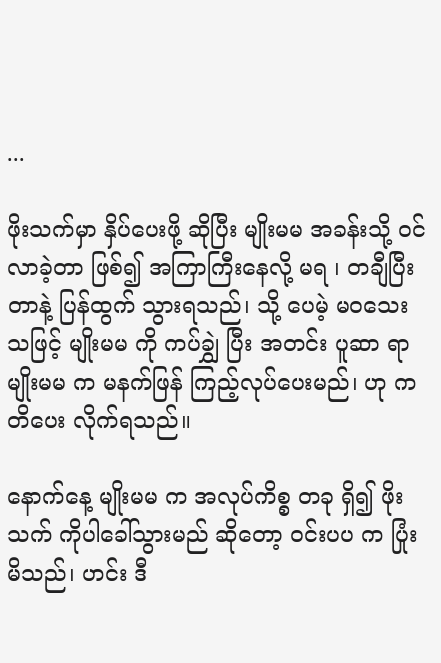...

ဖိုးသက်မှာ နှိပ်ပေးဖို့ ဆိုပြီး မျိုးမမ အခန်းသို့ ဝင်လာခဲ့တာ ဖြစ်၍ အကြာကြီးနေလို့ မရ ၊ တချီပြီးတာနဲ့ ပြန်ထွက် သွားရသည်၊ သို့ ပေမဲ့ မဝသေး သဖြင့် မျိုးမမ ကို ကပ်ချွှဲ ပြီး အတင်း ပူဆာ ရာ မျိုးမမ က မနက်ဖြန် ကြည့်လုပ်ပေးမည်၊ ဟု ကတိပေး လိုက်ရသည်။

နောက်နေ့ မျိုးမမ က အလုပ်ကိစ္စ တခု ရှိ၍ ဖိုးသက် ကိုပါခေါ်သွားမည် ဆိုတော့ ဝင်းပပ က ပြုံးမိသည်၊ ဟင်း ဒီ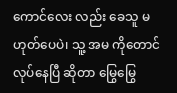ကောင်လေး လည်း ခေသူ မဟုတ်ပေပဲ၊ သူ့ အမ ကိုတောင် လုပ်နေပြီ ဆိုတာ မြွေမြွေ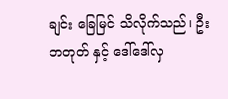ချင်း ခြေမြင် သိလိုက်သည်၊ ဦးဘတုတ် နှင့် ဒေါ်ဒေါ်လှ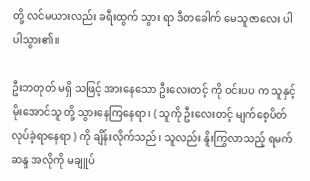တို့ လင်မယားလည်း ခရီးထွက် သွား ရာ ဒီတခေါက် မေသူဇာလေး ပါ ပါသွား၏။

ဦးဘတုတ် မရှိ သဖြင့် အားနေသော ဦးလေးတင့် ကို ဝင်းပပ က သူနှင့် မိုးအောင်သူ တို့ သွားနေကြနေရာ၊ ( သူကို ဦးလေးတင့် မျက်စေ့ပိတ် လုပ်ခဲ့ရာနေရာ ) ကို ချိန်းလိုက်သည်၊ သူလည်း နိူးကြွလာသည့် ရမက် ဆန္ဒ အလိုကို မချူပ်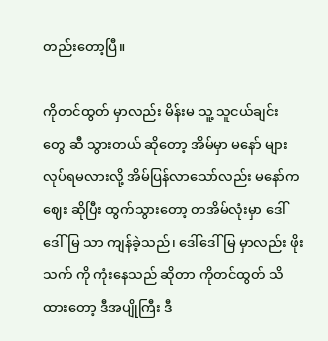တည်းတော့ပြီ။

ကိုတင်ထွတ် မှာလည်း မိန်းမ သူ့ သူငယ်ချင်း တွေ ဆီ သွားတယ် ဆိုတော့ အိမ်မှာ မနော် များ လုပ်ရမလားလို့ အိမ်ပြန်လာသော်လည်း မနော်က ဈေး ဆိုပြီး ထွက်သွားတော့ တအိမ်လုံးမှာ ဒေါ်ဒေါ်မြ သာ ကျန်ခဲ့သည်၊ ဒေါ်ဒေါ်မြ မှာလည်း ဖိုးသက် ကို ကုံးနေသည် ဆိုတာ ကိုတင်ထွတ် သိထားတော့ ဒီအပျိုကြီး ဒီ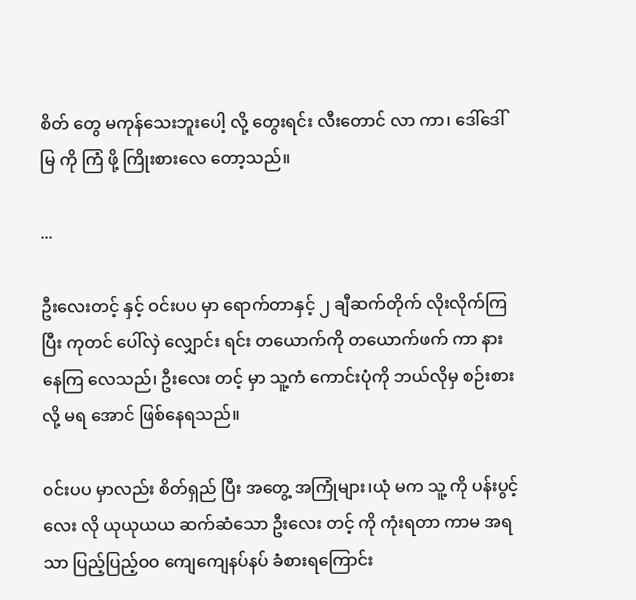စိတ် တွေ မကုန်သေးဘူးပေါ့ လို့ တွေးရင်း လီးတောင် လာ ကာ၊ ဒေါ်ဒေါ်မြ ကို ကြံ ဖို့ ကြိုးစားလေ တော့သည်။

...

ဦးလေးတင့် နှင့် ဝင်းပပ မှာ ရောက်တာနှင့် ၂ ချီဆက်တိုက် လိုးလိုက်ကြပြီး ကုတင် ပေါ်လှဲ လျှောင်း ရင်း တယောက်ကို တယောက်ဖက် ကာ နားနေကြ လေသည်၊ ဦးလေး တင့် မှာ သူ့ကံ ကောင်းပုံကို ဘယ်လိုမှ စဉ်းစားလို့ မရ အောင် ဖြစ်နေရသည်။

၀င်းပပ မှာလည်း စိတ်ရှည် ပြီး အတွေ့ အကြုံများ၊ယုံ မက သူ့ ကို ပန်းပွင့်လေး လို ယုယုယယ ဆက်ဆံသော ဦးလေး တင့် ကို ကုံးရတာ ကာမ အရသာ ပြည့်ပြည့်ဝဝ ကျေကျေနပ်နပ် ခံစားရကြောင်း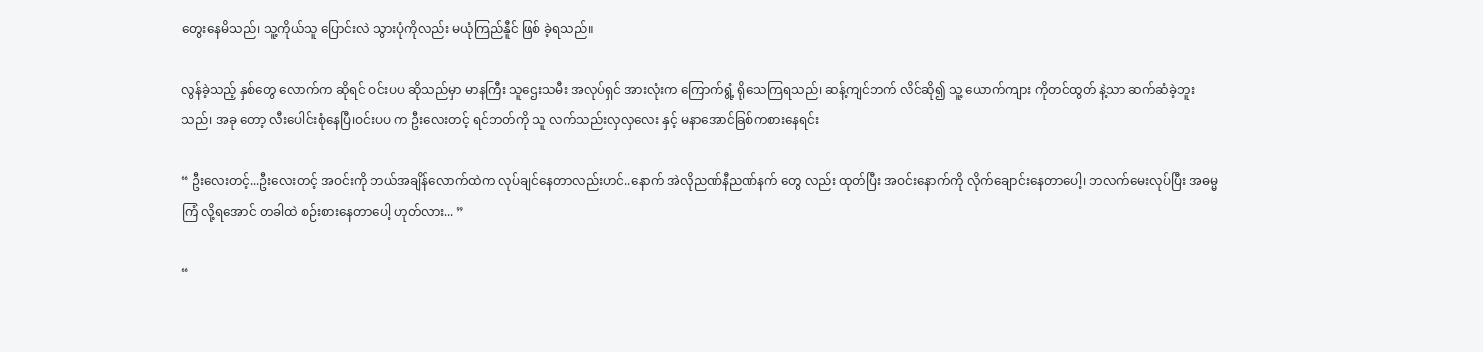တွေးနေမိသည်၊ သူ့ကိုယ်သူ ပြောင်းလဲ သွားပုံကိုလည်း မယုံကြည်နီူင် ဖြစ် ခဲ့ရသည်။

လွန်ခဲ့သည့် နှစ်တွေ လောက်က ဆိုရင် ဝင်းပပ ဆိုသည်မှာ မာနကြီး သူဌေးသမီး အလုပ်ရှင် အားလုံးက ကြောက်ရွံ့ ရိုသေကြရသည်၊ ဆန့်ကျင်ဘက် လိင်ဆို၍ သူ့ ယောက်ကျား ကိုတင်ထွတ် နဲ့သာ ဆက်ဆံခဲ့ဘူးသည်၊ အခု တော့ လီးပေါင်းစုံနေပြီ၊ဝင်းပပ က ဦးလေးတင့် ရင်ဘတ်ကို သူ လက်သည်းလှလှလေး နှင့် မနာအောင်ခြစ်ကစားနေရင်း

“ ဦးလေးတင့်...ဦးလေးတင့် အဝင်းကို ဘယ်အချိန်လောက်ထဲက လုပ်ချင်နေတာလည်းဟင်..နောက် အဲလိုညဏ်နီညဏ်နက် တွေ လည်း ထုတ်ပြီး အဝင်းနောက်ကို လိုက်ချောင်းနေတာပေါ့၊ ဘလက်မေးလုပ်ပြီး အဓမ္မ ကြံ လို့ရအောင် တခါထဲ စဉ်းစားနေတာပေါ့ ဟုတ်လား... ”

“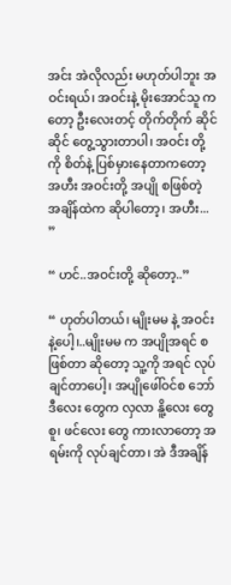အင်း အဲလိုလည်း မဟုတ်ပါဘူး အဝင်းရယ်၊ အဝင်းနဲ့ မိုးအောင်သူ ကတော့ ဦးလေးတင့် တိုက်တိုက် ဆိုင်ဆိုင် တွေ့သွားတာပါ၊ အဝင်း တို့ကို စိတ်နဲ့ ပြစ်မှားနေတာကတော့ အဟီး အဝင်းတို့ အပျို စဖြစ်တဲ့ အချိန်ထဲက ဆိုပါတော့၊ အဟီး... ”

“ ဟင်..အဝင်းတို့ ဆိုတော့..”

“ ဟုတ်ပါတယ်၊ မျိုးမမ နဲ့ အဝင်းနဲ့ပေါ့၊..မျိုးမမ က အပျိုအရင် စဖြစ်တာ ဆိုတော့ သူ့ကို အရင် လုပ်ချင်တာပေါ့၊ အပျိုဖေါ်ဝင်စ ဘော်ဒီလေး တွေက လှလာ နိူ့လေး တွေ စူ၊ ဖင်လေး တွေ ကားလာတော့ အရမ်းကို လုပ်ချင်တာ၊ အဲ ဒီအချိန်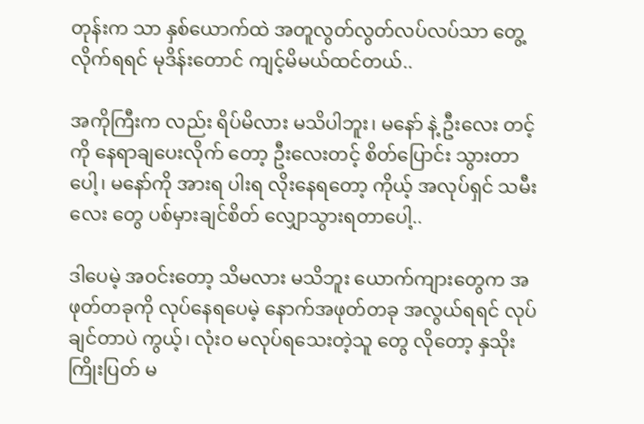တုန်းက သာ နှစ်ယောက်ထဲ အတူလွတ်လွတ်လပ်လပ်သာ တွေ့လိုက်ရရင် မုဒိန်းတောင် ကျင့်မိမယ်ထင်တယ်..

အကိုကြီးက လည်း ရိပ်မိလား မသိပါဘူး၊ မနော် နဲ့ ဦးလေး တင့်ကို နေရာချပေးလိုက် တော့ ဦးလေးတင့် စိတ်ပြောင်း သွားတာပေါ့၊ မနော်ကို အားရ ပါးရ လိုးနေရတော့ ကိုယ့် အလုပ်ရှင် သမီးလေး တွေ ပစ်မှားချင်စိတ် လျှောသွားရတာပေါ့..

ဒါပေမဲ့ အဝင်းတော့ သိမလား မသိဘူး ယောက်ကျားတွေက အဖုတ်တခုကို လုပ်နေရပေမဲ့ နောက်အဖုတ်တခု အလွယ်ရရင် လုပ်ချင်တာပဲ ကွယ့်၊ လုံးဝ မလုပ်ရသေးတဲ့သူ တွေ လိုတော့ နှသိုးကြိုးပြတ် မ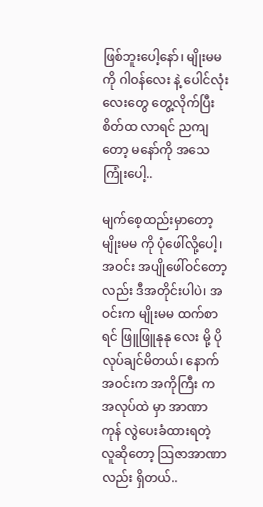ဖြစ်ဘူးပေါ့နော်၊ မျိုးမမ ကို ဂါဝန်လေး နဲ့ ပေါင်လုံးလေးတွေ တွေ့လိုက်ပြီး စိတ်ထ လာရင် ညကျတော့ မနော်ကို အသေကြုံးပေါ့..

မျက်စေ့ထည်းမှာတော့ မျိုးမမ ကို ပုံဖေါ်လို့ပေါ့၊ အဝင်း အပျိုဖေါ်ဝင်တော့လည်း ဒီအတိုင်းပါပဲ၊ အဝင်းက မျိုးမမ ထက်စာရင် ဖြူဖြူနုနု လေး မို့ ပိုလုပ်ချင်မိတယ်၊ နောက် အဝင်းက အကိုကြီး က အလုပ်ထဲ မှာ အာဏာကုန် လွဲပေးခံထားရတဲ့ လူဆိုတော့ သြဇာအာဏာလည်း ရှိတယ်..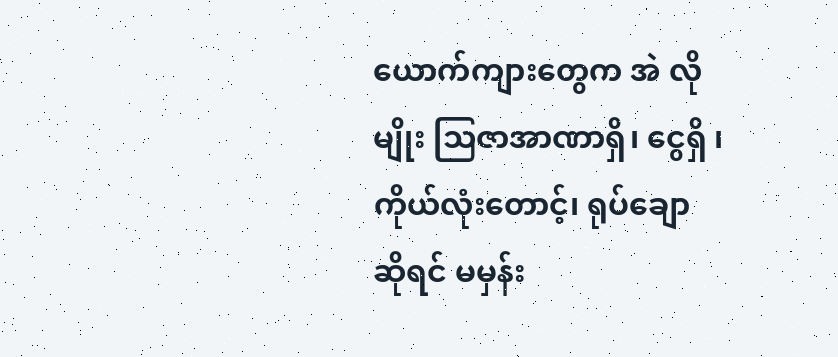ယောက်ကျားတွေက အဲ လို မျိုး သြဇာအာဏာရှိ၊ ငွေရှိ ၊ကိုယ်လုံးတောင့်၊ ရုပ်ချော ဆိုရင် မမှန်း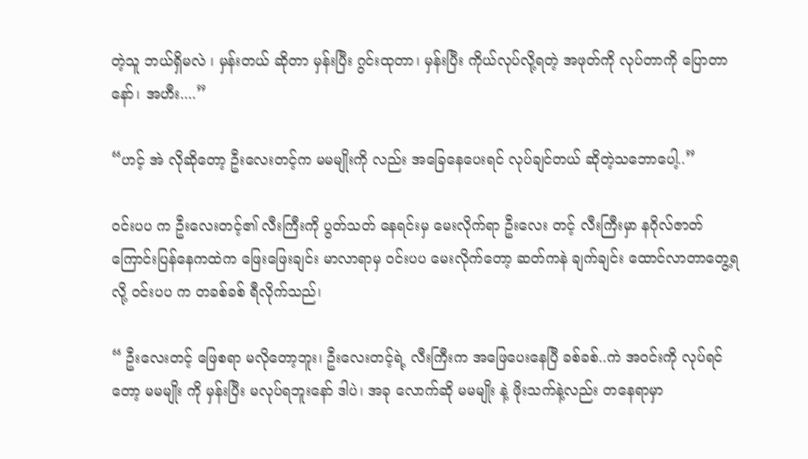တဲ့သူ ဘယ်ရှိမလဲ ၊ မှန်းတယ် ဆိုတာ မှန်းပြီး ဂွင်းထုတာ၊ မှန်းပြီး ကိုယ်လုပ်လို့ရတဲ့ အဖုတ်ကို လုပ်တာကို ပြောတာနော်၊ အဟီး....”

“ဟင့် အဲ လိုဆိုတော့ ဦးလေးတင့်က မမမျိုးကို လည်း အခြေနေပေးရင် လုပ်ချင်တယ် ဆိုတဲ့သဘောပေါ့..”

ဝင်းပပ က ဦးလေးတင့်၏ လီးကြီးကို ပွတ်သတ် နေရင်းမှ မေးလိုက်ရာ ဦးလေး တင့် လီးကြီးမှာ နဂိုလ်ဇာတ်ကြောင်းပြန်နေကထဲက ဖြေးဖြေးချင်း မာလာရာမှ ဝင်းပပ မေးလိုက်တော့ ဆတ်ကနဲ ချက်ချင်း ထောင်လာတာတွေ့ရလို့ ဝင်းပပ က တခစ်ခစ် ရီလိုက်သည်၊

“ ဦးလေးတင့် ဖြေစရာ မလိုတော့ဘူး၊ ဦးလေးတင့်ရဲ့ လီးကြီးက အဖြေပေးနေပြီ ခစ်ခစ်..ကဲ အဝင်းကို လုပ်ရင်တော့ မမမျိုး ကို မှန်းပြီး မလုပ်ရဘူးနော် ဒါပဲ၊ အခု လောက်ဆို မမမျိုး နဲ့ ဖိုးသက်နဲ့လည်း တနေရာမှာ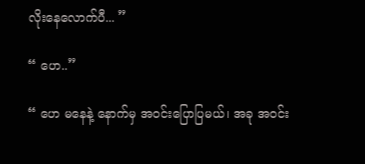လိုးနေလောက်ပီ... ”

“ ဟေ..”

“ ဟေ မနေနဲ့ နောက်မှ အဝင်းပြောပြမယ်၊ အခု အဝင်း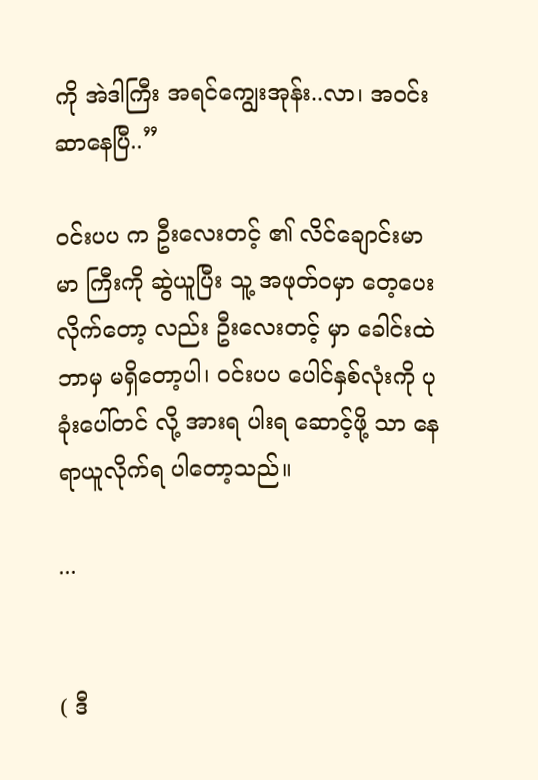ကို အဲဒါကြီး အရင်ကျွေးအုန်း..လာ၊ အဝင်းဆာနေပြီ..”

ဝင်းပပ က ဦးလေးတင့် ၏ လိင်ချောင်းမာမာ ကြီးကို ဆွဲယူပြီး သူ့ အဖုတ်ဝမှာ တေ့ပေးလိုက်တော့ လည်း ဦးလေးတင့် မှာ ခေါင်းထဲ ဘာမှ မရှိတော့ပါ၊ ဝင်းပပ ပေါင်နှစ်လုံးကို ပုခုံးပေါ်တင် လို့ အားရ ပါးရ ဆောင့်ဖို့ သာ နေရာယူလိုက်ရ ပါတော့သည်။

...


( ဒီ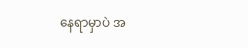နေရာမှာပဲ အ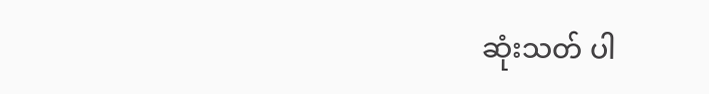ဆုံးသတ် ပါ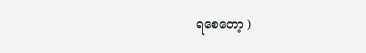ရစေတော့ )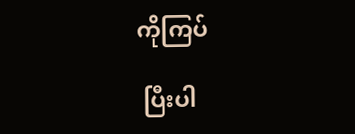ကိုကြပ်

 ပြီးပါ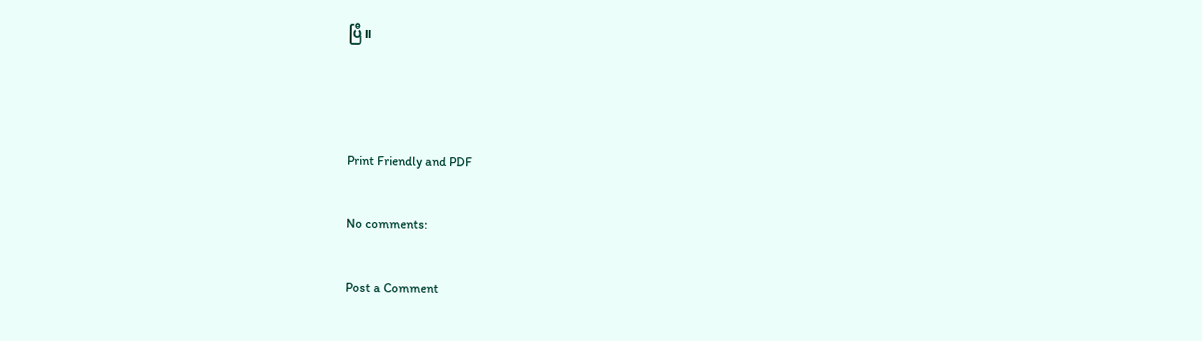ပြီ။



Print Friendly and PDF

No comments:

Post a Comment